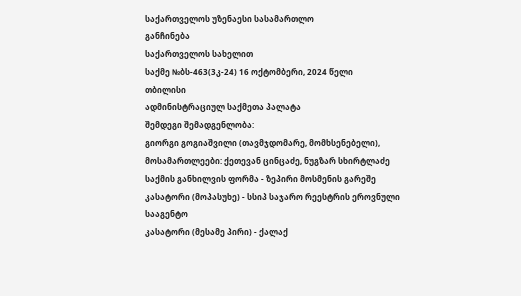საქართველოს უზენაესი სასამართლო
განჩინება
საქართველოს სახელით
საქმე №ბს-463(3კ-24) 16 ოქტომბერი, 2024 წელი
თბილისი
ადმინისტრაციულ საქმეთა პალატა
შემდეგი შემადგენლობა:
გიორგი გოგიაშვილი (თავმჯდომარე, მომხსენებელი),
მოსამართლეები: ქეთევან ცინცაძე, ნუგზარ სხირტლაძე
საქმის განხილვის ფორმა - ზეპირი მოსმენის გარეშე
კასატორი (მოპასუხე) - სსიპ საჯარო რეესტრის ეროვნული სააგენტო
კასატორი (მესამე პირი) - ქალაქ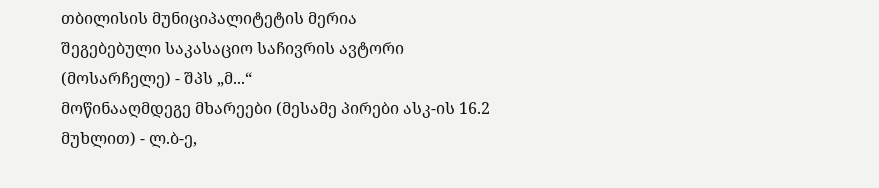თბილისის მუნიციპალიტეტის მერია
შეგებებული საკასაციო საჩივრის ავტორი (მოსარჩელე) - შპს „მ...“
მოწინააღმდეგე მხარეები (მესამე პირები ასკ-ის 16.2 მუხლით) - ლ.ბ-ე,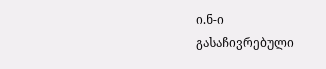ი.ნ-ი
გასაჩივრებული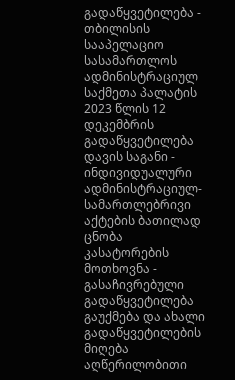გადაწყვეტილება - თბილისის სააპელაციო სასამართლოს ადმინისტრაციულ საქმეთა პალატის 2023 წლის 12 დეკემბრის გადაწყვეტილება
დავის საგანი - ინდივიდუალური ადმინისტრაციულ-სამართლებრივი აქტების ბათილად ცნობა
კასატორების მოთხოვნა - გასაჩივრებული გადაწყვეტილება გაუქმება და ახალი გადაწყვეტილების მიღება
აღწერილობითი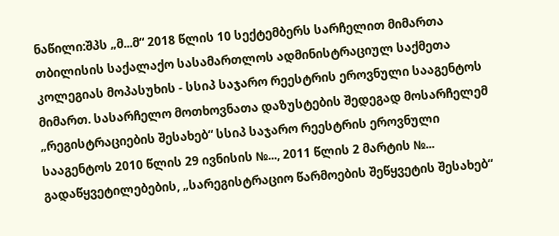ნაწილი:შპს „მ...მ“ 2018 წლის 10 სექტემბერს სარჩელით მიმართა თბილისის საქალაქო სასამართლოს ადმინისტრაციულ საქმეთა კოლეგიას მოპასუხის - სსიპ საჯარო რეესტრის ეროვნული სააგენტოს მიმართ. სასარჩელო მოთხოვნათა დაზუსტების შედეგად მოსარჩელემ „რეგისტრაციების შესახებ“ სსიპ საჯარო რეესტრის ეროვნული სააგენტოს 2010 წლის 29 ივნისის №..., 2011 წლის 2 მარტის №... გადაწყვეტილებების, „სარეგისტრაციო წარმოების შეწყვეტის შესახებ“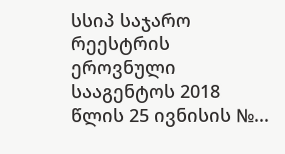სსიპ საჯარო რეესტრის ეროვნული სააგენტოს 2018 წლის 25 ივნისის №...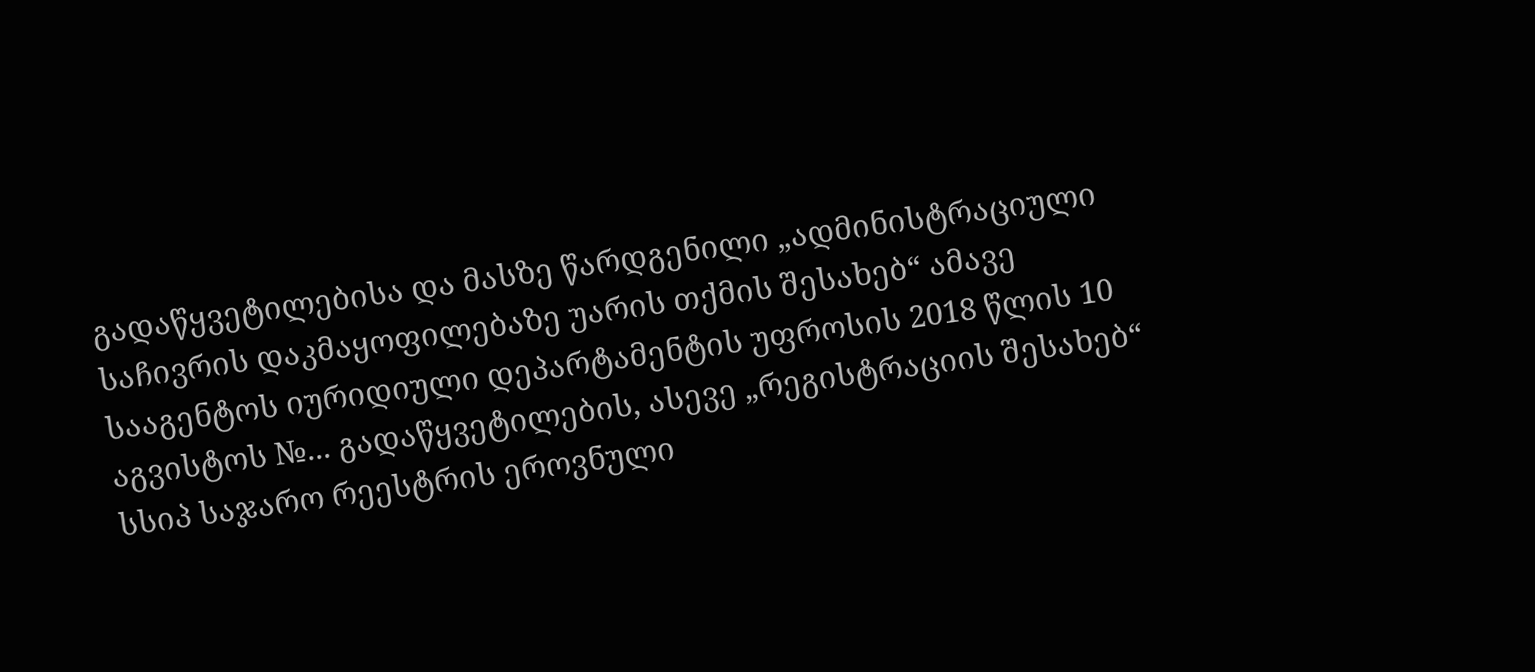გადაწყვეტილებისა და მასზე წარდგენილი „ადმინისტრაციული საჩივრის დაკმაყოფილებაზე უარის თქმის შესახებ“ ამავე სააგენტოს იურიდიული დეპარტამენტის უფროსის 2018 წლის 10 აგვისტოს №... გადაწყვეტილების, ასევე „რეგისტრაციის შესახებ“ სსიპ საჯარო რეესტრის ეროვნული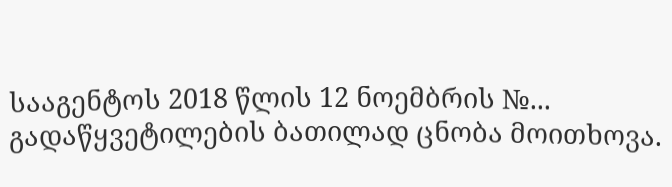სააგენტოს 2018 წლის 12 ნოემბრის №... გადაწყვეტილების ბათილად ცნობა მოითხოვა.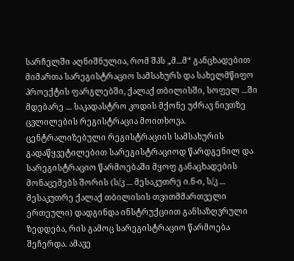სარჩელში აღნიშნულია, რომ შპს „მ...მ“ განცხადებით მიმართა სარეგისტრაციო სამსახურს და სახელმწიფო პროექტის ფარგლებში, ქალაქ თბილისში, სოფელ ...ში მდებარე ... საკადასტრო კოდის მქონე უძრავ ნივთზე ცვლილების რეგისტრაცია მოითხოვა. ცენტრალიზებული რეგისტრაციის სამსახურის გადაწყვეტილებით სარეგისტრაციოდ წარდგენილ და სარეგისტრაციო წარმოებაში მყოფ განაცხადების მონაცემებს შორის (ს/კ ... მესაკუთრე ი.ნ-ი, ს/კ ... მესაკუთრე ქალაქ თბილისის თვითმმართველი ერთეული) დადგინდა ინსტრუქციით განსაზღვრული ზედდება, რის გამოც სარეგისტრაციო წარმოება შეჩერდა. ამავე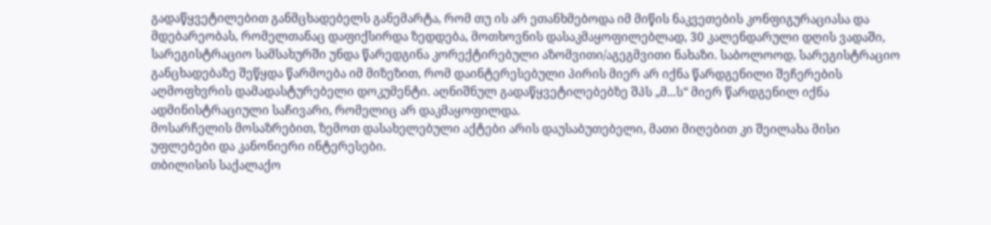გადაწყვეტილებით განმცხადებელს განემარტა, რომ თუ ის არ ეთანხმებოდა იმ მიწის ნაკვეთების კონფიგურაციასა და მდებარეობას, რომელთანაც დაფიქსირდა ზედდება, მოთხოვნის დასაკმაყოფილებლად, 30 კალენდარული დღის ვადაში, სარეგისტრაციო სამსახურში უნდა წარედგინა კორექტირებული აზომვითი/აგეგმვითი ნახაზი. საბოლოოდ, სარეგისტრაციო განცხადებაზე შეწყდა წარმოება იმ მიზეზით, რომ დაინტერესებული პირის მიერ არ იქნა წარდგენილი შეჩერების აღმოფხვრის დამადასტურებელი დოკუმენტი. აღნიშნულ გადაწყვეტილებებზე შპს „მ...ს“ მიერ წარდგენილ იქნა ადმინისტრაციული საჩივარი, რომელიც არ დაკმაყოფილდა.
მოსარჩელის მოსაზრებით, ზემოთ დასახელებული აქტები არის დაუსაბუთებელი, მათი მიღებით კი შეილახა მისი უფლებები და კანონიერი ინტერესები.
თბილისის საქალაქო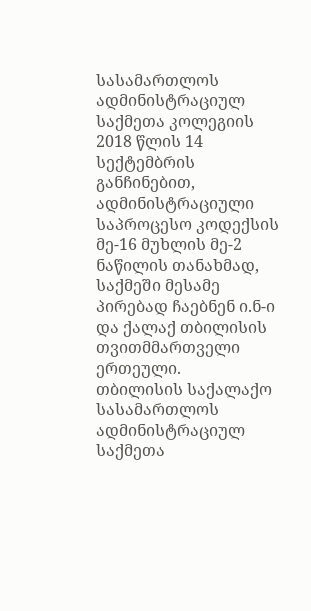სასამართლოს ადმინისტრაციულ საქმეთა კოლეგიის 2018 წლის 14 სექტემბრის განჩინებით, ადმინისტრაციული საპროცესო კოდექსის მე-16 მუხლის მე-2 ნაწილის თანახმად, საქმეში მესამე პირებად ჩაებნენ ი.ნ-ი და ქალაქ თბილისის თვითმმართველი ერთეული.
თბილისის საქალაქო სასამართლოს ადმინისტრაციულ საქმეთა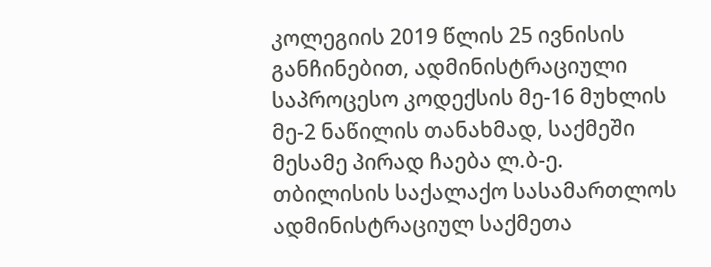კოლეგიის 2019 წლის 25 ივნისის განჩინებით, ადმინისტრაციული საპროცესო კოდექსის მე-16 მუხლის მე-2 ნაწილის თანახმად, საქმეში მესამე პირად ჩაება ლ.ბ-ე.
თბილისის საქალაქო სასამართლოს ადმინისტრაციულ საქმეთა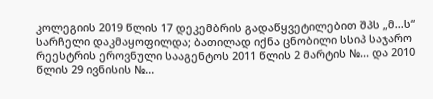კოლეგიის 2019 წლის 17 დეკემბრის გადაწყვეტილებით შპს „მ...ს“ სარჩელი დაკმაყოფილდა; ბათილად იქნა ცნობილი სსიპ საჯარო რეესტრის ეროვნული სააგენტოს 2011 წლის 2 მარტის №... და 2010 წლის 29 ივნისის №...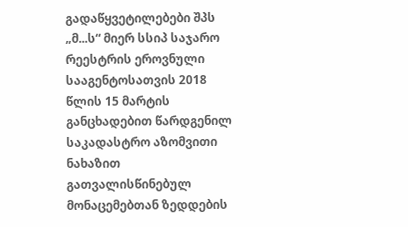გადაწყვეტილებები შპს „მ...ს“ მიერ სსიპ საჯარო რეესტრის ეროვნული სააგენტოსათვის 2018 წლის 15 მარტის განცხადებით წარდგენილ საკადასტრო აზომვითი ნახაზით გათვალისწინებულ მონაცემებთან ზედდების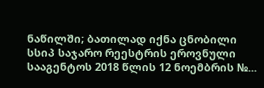ნაწილში; ბათილად იქნა ცნობილი სსიპ საჯარო რეესტრის ეროვნული სააგენტოს 2018 წლის 12 ნოემბრის №...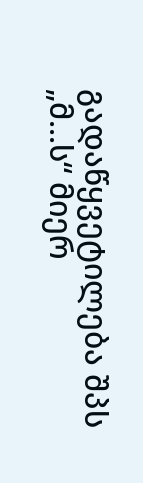გადაწყვეტილება შპს „მ...ს“ მიერ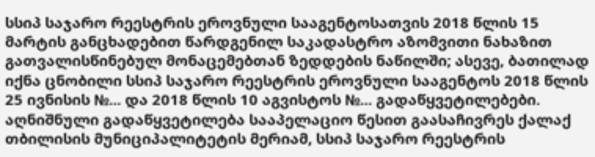სსიპ საჯარო რეესტრის ეროვნული სააგენტოსათვის 2018 წლის 15 მარტის განცხადებით წარდგენილ საკადასტრო აზომვითი ნახაზით გათვალისწინებულ მონაცემებთან ზედდების ნაწილში; ასევე, ბათილად იქნა ცნობილი სსიპ საჯარო რეესტრის ეროვნული სააგენტოს 2018 წლის 25 ივნისის №... და 2018 წლის 10 აგვისტოს №... გადაწყვეტილებები.
აღნიშნული გადაწყვეტილება სააპელაციო წესით გაასაჩივრეს ქალაქ თბილისის მუნიციპალიტეტის მერიამ, სსიპ საჯარო რეესტრის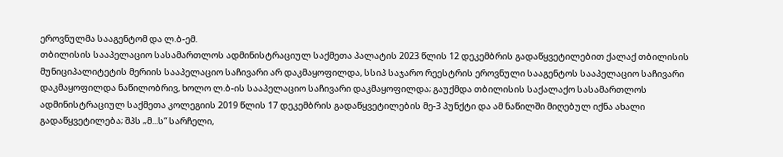ეროვნულმა სააგენტომ და ლ.ბ-ემ.
თბილისის სააპელაციო სასამართლოს ადმინისტრაციულ საქმეთა პალატის 2023 წლის 12 დეკემბრის გადაწყვეტილებით ქალაქ თბილისის მუნიციპალიტეტის მერიის სააპელაციო საჩივარი არ დაკმაყოფილდა, სსიპ საჯარო რეესტრის ეროვნული სააგენტოს სააპელაციო საჩივარი დაკმაყოფილდა ნაწილობრივ, ხოლო ლ.ბ-ის სააპელაციო საჩივარი დაკმაყოფილდა; გაუქმდა თბილისის საქალაქო სასამართლოს ადმინისტრაციულ საქმეთა კოლეგიის 2019 წლის 17 დეკემბრის გადაწყვეტილების მე-3 პუნქტი და ამ ნაწილში მიღებულ იქნა ახალი გადაწყვეტილება; შპს „მ...ს“ სარჩელი,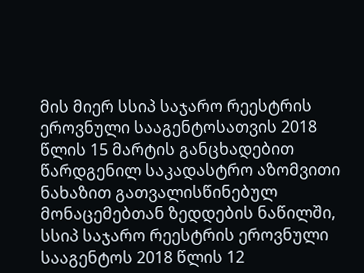მის მიერ სსიპ საჯარო რეესტრის ეროვნული სააგენტოსათვის 2018 წლის 15 მარტის განცხადებით წარდგენილ საკადასტრო აზომვითი ნახაზით გათვალისწინებულ მონაცემებთან ზედდების ნაწილში, სსიპ საჯარო რეესტრის ეროვნული სააგენტოს 2018 წლის 12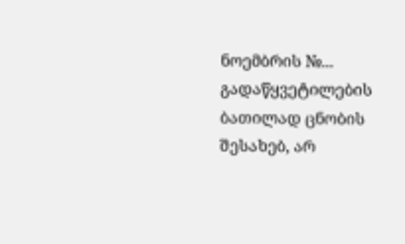ნოემბრის №... გადაწყვეტილების ბათილად ცნობის შესახებ, არ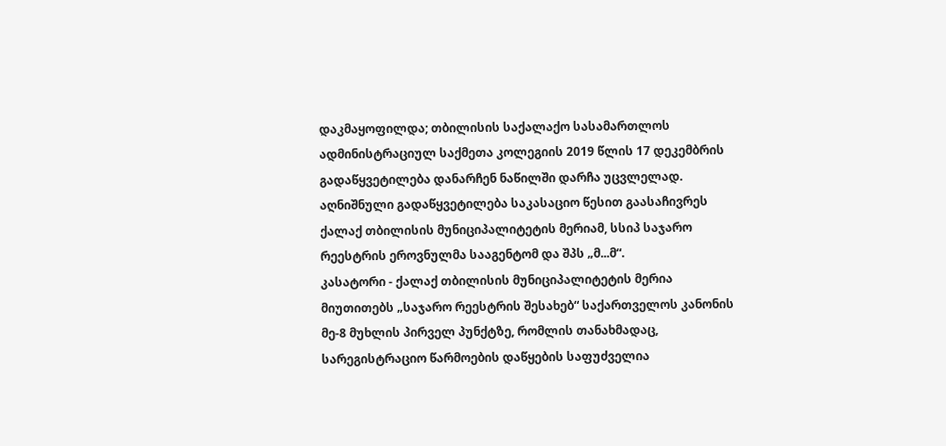დაკმაყოფილდა; თბილისის საქალაქო სასამართლოს ადმინისტრაციულ საქმეთა კოლეგიის 2019 წლის 17 დეკემბრის გადაწყვეტილება დანარჩენ ნაწილში დარჩა უცვლელად.
აღნიშნული გადაწყვეტილება საკასაციო წესით გაასაჩივრეს ქალაქ თბილისის მუნიციპალიტეტის მერიამ, სსიპ საჯარო რეესტრის ეროვნულმა სააგენტომ და შპს „მ...მ“.
კასატორი - ქალაქ თბილისის მუნიციპალიტეტის მერია მიუთითებს „საჯარო რეესტრის შესახებ“ საქართველოს კანონის მე-8 მუხლის პირველ პუნქტზე, რომლის თანახმადაც, სარეგისტრაციო წარმოების დაწყების საფუძველია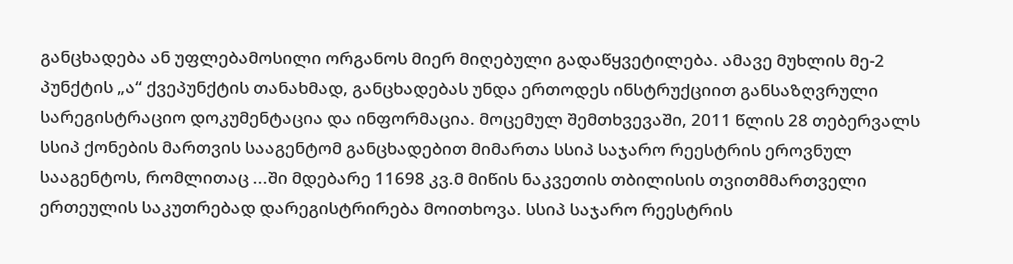განცხადება ან უფლებამოსილი ორგანოს მიერ მიღებული გადაწყვეტილება. ამავე მუხლის მე-2 პუნქტის „ა“ ქვეპუნქტის თანახმად, განცხადებას უნდა ერთოდეს ინსტრუქციით განსაზღვრული სარეგისტრაციო დოკუმენტაცია და ინფორმაცია. მოცემულ შემთხვევაში, 2011 წლის 28 თებერვალს სსიპ ქონების მართვის სააგენტომ განცხადებით მიმართა სსიპ საჯარო რეესტრის ეროვნულ სააგენტოს, რომლითაც ...ში მდებარე 11698 კვ.მ მიწის ნაკვეთის თბილისის თვითმმართველი ერთეულის საკუთრებად დარეგისტრირება მოითხოვა. სსიპ საჯარო რეესტრის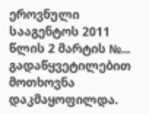ეროვნული სააგენტოს 2011 წლის 2 მარტის №... გადაწყვეტილებით მოთხოვნა დაკმაყოფილდა.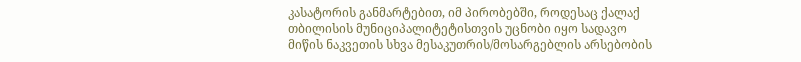კასატორის განმარტებით, იმ პირობებში, როდესაც ქალაქ თბილისის მუნიციპალიტეტისთვის უცნობი იყო სადავო მიწის ნაკვეთის სხვა მესაკუთრის/მოსარგებლის არსებობის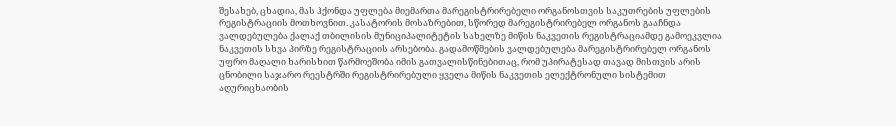შესახებ, ცხადია, მას ჰქონდა უფლება მიემართა მარეგისტრირებელი ორგანოსთვის საკუთრების უფლების რეგისტრაციის მოთხოვნით. კასატორის მოსაზრებით, სწორედ მარეგისტრირებელ ორგანოს გააჩნდა ვალდებულება ქალაქ თბილისის მუნიციპალიტეტის სახელზე მიწის ნაკვეთის რეგისტრაციამდე გამოეკვლია ნაკვეთის სხვა პირზე რეგისტრაციის არსებობა. გადამოწმების ვალდებულება მარეგისტრირებელ ორგანოს უფრო მაღალი ხარისხით წარმოეშობა იმის გათვალისწინებითაც, რომ უპირატესად თავად მისთვის არის ცნობილი საჯარო რეესტრში რეგისტრირებული ყველა მიწის ნაკვეთის ელექტრონული სისტემით აღურიცხაობის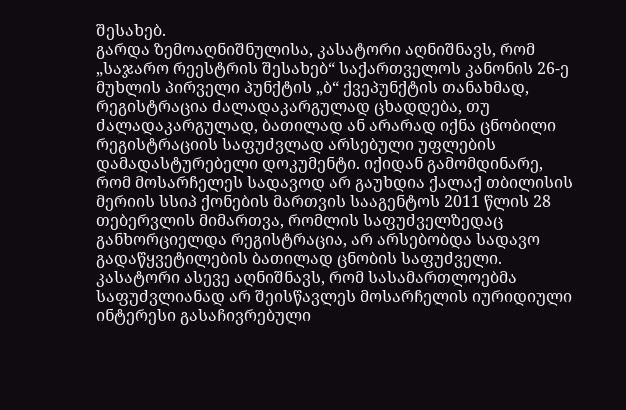შესახებ.
გარდა ზემოაღნიშნულისა, კასატორი აღნიშნავს, რომ „საჯარო რეესტრის შესახებ“ საქართველოს კანონის 26-ე მუხლის პირველი პუნქტის „ბ“ ქვეპუნქტის თანახმად, რეგისტრაცია ძალადაკარგულად ცხადდება, თუ ძალადაკარგულად, ბათილად ან არარად იქნა ცნობილი რეგისტრაციის საფუძვლად არსებული უფლების დამადასტურებელი დოკუმენტი. იქიდან გამომდინარე, რომ მოსარჩელეს სადავოდ არ გაუხდია ქალაქ თბილისის მერიის სსიპ ქონების მართვის სააგენტოს 2011 წლის 28 თებერვლის მიმართვა, რომლის საფუძველზედაც განხორციელდა რეგისტრაცია, არ არსებობდა სადავო გადაწყვეტილების ბათილად ცნობის საფუძველი.
კასატორი ასევე აღნიშნავს, რომ სასამართლოებმა საფუძვლიანად არ შეისწავლეს მოსარჩელის იურიდიული ინტერესი გასაჩივრებული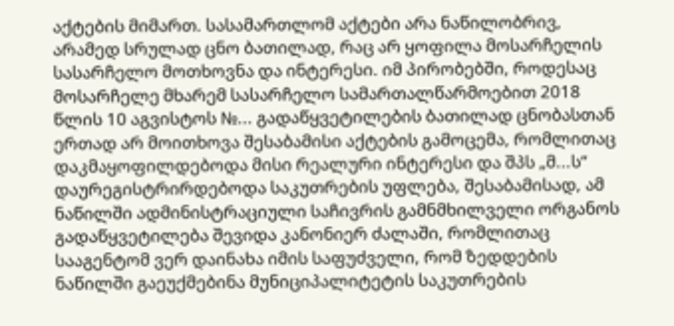აქტების მიმართ. სასამართლომ აქტები არა ნაწილობრივ, არამედ სრულად ცნო ბათილად, რაც არ ყოფილა მოსარჩელის სასარჩელო მოთხოვნა და ინტერესი. იმ პირობებში, როდესაც მოსარჩელე მხარემ სასარჩელო სამართალწარმოებით 2018 წლის 10 აგვისტოს №... გადაწყვეტილების ბათილად ცნობასთან ერთად არ მოითხოვა შესაბამისი აქტების გამოცემა, რომლითაც დაკმაყოფილდებოდა მისი რეალური ინტერესი და შპს „მ...ს“ დაურეგისტრირდებოდა საკუთრების უფლება, შესაბამისად, ამ ნაწილში ადმინისტრაციული საჩივრის გამნმხილველი ორგანოს გადაწყვეტილება შევიდა კანონიერ ძალაში, რომლითაც სააგენტომ ვერ დაინახა იმის საფუძველი, რომ ზედდების ნაწილში გაეუქმებინა მუნიციპალიტეტის საკუთრების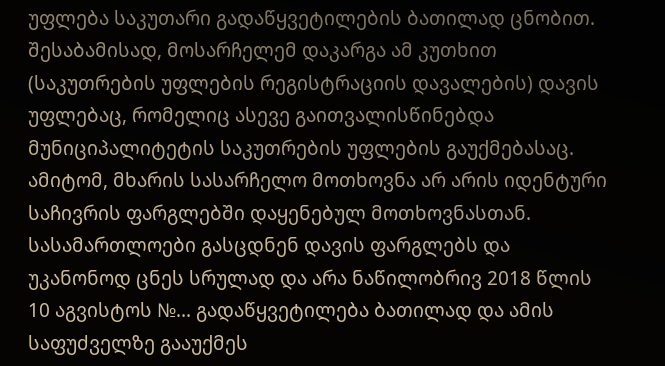უფლება საკუთარი გადაწყვეტილების ბათილად ცნობით. შესაბამისად, მოსარჩელემ დაკარგა ამ კუთხით (საკუთრების უფლების რეგისტრაციის დავალების) დავის უფლებაც, რომელიც ასევე გაითვალისწინებდა მუნიციპალიტეტის საკუთრების უფლების გაუქმებასაც. ამიტომ, მხარის სასარჩელო მოთხოვნა არ არის იდენტური საჩივრის ფარგლებში დაყენებულ მოთხოვნასთან. სასამართლოები გასცდნენ დავის ფარგლებს და უკანონოდ ცნეს სრულად და არა ნაწილობრივ 2018 წლის 10 აგვისტოს №... გადაწყვეტილება ბათილად და ამის საფუძველზე გააუქმეს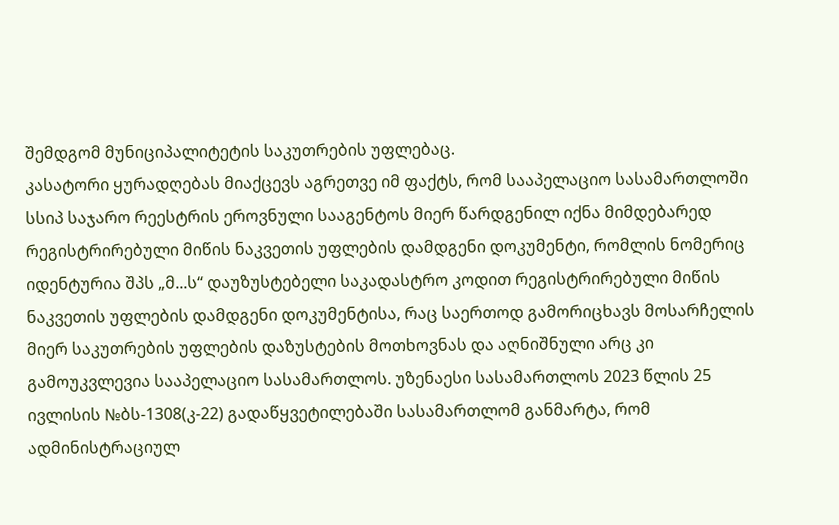შემდგომ მუნიციპალიტეტის საკუთრების უფლებაც.
კასატორი ყურადღებას მიაქცევს აგრეთვე იმ ფაქტს, რომ სააპელაციო სასამართლოში სსიპ საჯარო რეესტრის ეროვნული სააგენტოს მიერ წარდგენილ იქნა მიმდებარედ რეგისტრირებული მიწის ნაკვეთის უფლების დამდგენი დოკუმენტი, რომლის ნომერიც იდენტურია შპს „მ...ს“ დაუზუსტებელი საკადასტრო კოდით რეგისტრირებული მიწის ნაკვეთის უფლების დამდგენი დოკუმენტისა, რაც საერთოდ გამორიცხავს მოსარჩელის მიერ საკუთრების უფლების დაზუსტების მოთხოვნას და აღნიშნული არც კი გამოუკვლევია სააპელაციო სასამართლოს. უზენაესი სასამართლოს 2023 წლის 25 ივლისის №ბს-1308(კ-22) გადაწყვეტილებაში სასამართლომ განმარტა, რომ ადმინისტრაციულ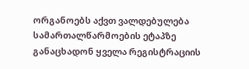ორგანოებს აქვთ ვალდებულება სამართალწარმოების ეტაპზე განაცხადონ ყველა რეგისტრაციის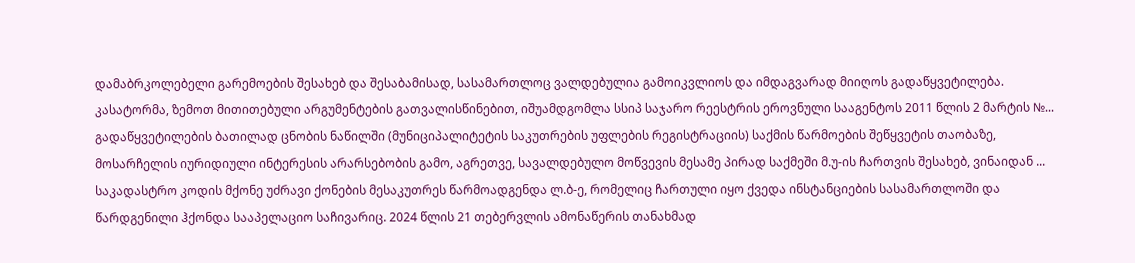დამაბრკოლებელი გარემოების შესახებ და შესაბამისად, სასამართლოც ვალდებულია გამოიკვლიოს და იმდაგვარად მიიღოს გადაწყვეტილება.
კასატორმა, ზემოთ მითითებული არგუმენტების გათვალისწინებით, იშუამდგომლა სსიპ საჯარო რეესტრის ეროვნული სააგენტოს 2011 წლის 2 მარტის №... გადაწყვეტილების ბათილად ცნობის ნაწილში (მუნიციპალიტეტის საკუთრების უფლების რეგისტრაციის) საქმის წარმოების შეწყვეტის თაობაზე, მოსარჩელის იურიდიული ინტერესის არარსებობის გამო, აგრეთვე, სავალდებულო მოწვევის მესამე პირად საქმეში მ.უ-ის ჩართვის შესახებ, ვინაიდან ... საკადასტრო კოდის მქონე უძრავი ქონების მესაკუთრეს წარმოადგენდა ლ.ბ-ე, რომელიც ჩართული იყო ქვედა ინსტანციების სასამართლოში და წარდგენილი ჰქონდა სააპელაციო საჩივარიც. 2024 წლის 21 თებერვლის ამონაწერის თანახმად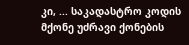კი, ... საკადასტრო კოდის მქონე უძრავი ქონების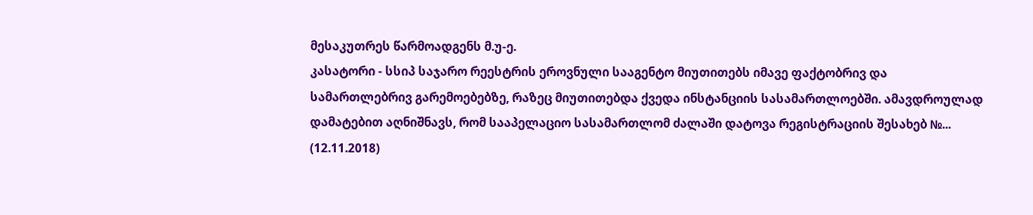მესაკუთრეს წარმოადგენს მ.უ-ე.
კასატორი - სსიპ საჯარო რეესტრის ეროვნული სააგენტო მიუთითებს იმავე ფაქტობრივ და სამართლებრივ გარემოებებზე, რაზეც მიუთითებდა ქვედა ინსტანციის სასამართლოებში. ამავდროულად დამატებით აღნიშნავს, რომ სააპელაციო სასამართლომ ძალაში დატოვა რეგისტრაციის შესახებ №... (12.11.2018)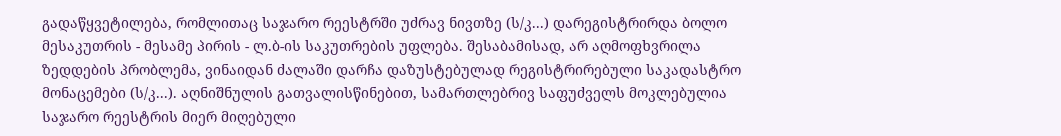გადაწყვეტილება, რომლითაც საჯარო რეესტრში უძრავ ნივთზე (ს/კ...) დარეგისტრირდა ბოლო მესაკუთრის - მესამე პირის - ლ.ბ-ის საკუთრების უფლება. შესაბამისად, არ აღმოფხვრილა ზედდების პრობლემა, ვინაიდან ძალაში დარჩა დაზუსტებულად რეგისტრირებული საკადასტრო მონაცემები (ს/კ...). აღნიშნულის გათვალისწინებით, სამართლებრივ საფუძველს მოკლებულია საჯარო რეესტრის მიერ მიღებული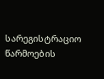სარეგისტრაციო წარმოების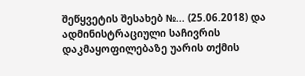შეწყვეტის შესახებ №... (25.06.2018) და ადმინისტრაციული საჩივრის დაკმაყოფილებაზე უარის თქმის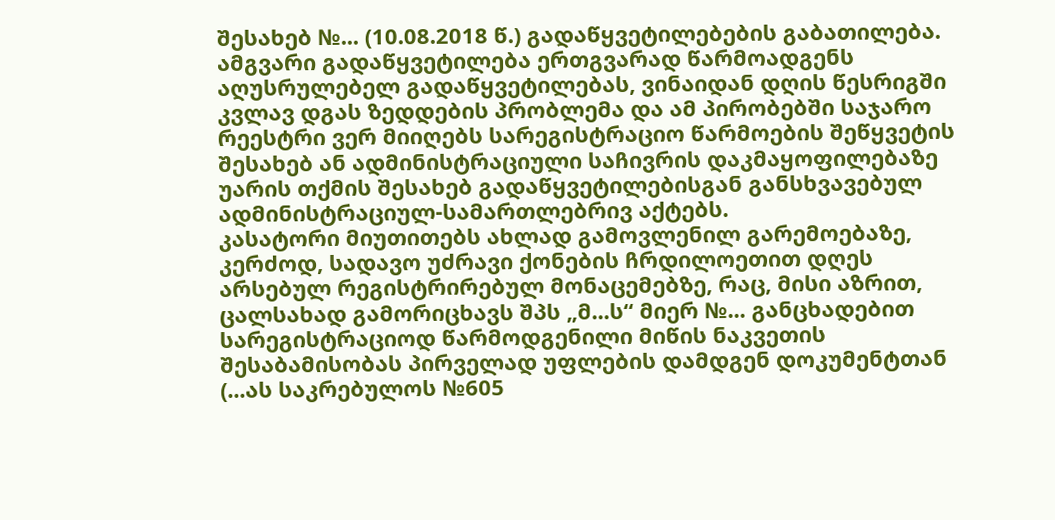შესახებ №... (10.08.2018 წ.) გადაწყვეტილებების გაბათილება. ამგვარი გადაწყვეტილება ერთგვარად წარმოადგენს აღუსრულებელ გადაწყვეტილებას, ვინაიდან დღის წესრიგში კვლავ დგას ზედდების პრობლემა და ამ პირობებში საჯარო რეესტრი ვერ მიიღებს სარეგისტრაციო წარმოების შეწყვეტის შესახებ ან ადმინისტრაციული საჩივრის დაკმაყოფილებაზე უარის თქმის შესახებ გადაწყვეტილებისგან განსხვავებულ ადმინისტრაციულ-სამართლებრივ აქტებს.
კასატორი მიუთითებს ახლად გამოვლენილ გარემოებაზე, კერძოდ, სადავო უძრავი ქონების ჩრდილოეთით დღეს არსებულ რეგისტრირებულ მონაცემებზე, რაც, მისი აზრით, ცალსახად გამორიცხავს შპს „მ...ს“ მიერ №... განცხადებით სარეგისტრაციოდ წარმოდგენილი მიწის ნაკვეთის შესაბამისობას პირველად უფლების დამდგენ დოკუმენტთან (...ას საკრებულოს №605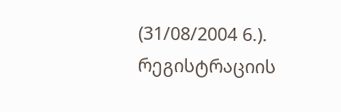(31/08/2004 6.). რეგისტრაციის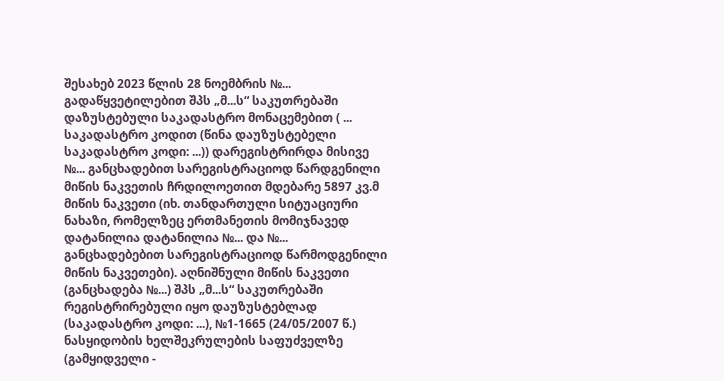შესახებ 2023 წლის 28 ნოემბრის №... გადაწყვეტილებით შპს „მ...ს“ საკუთრებაში დაზუსტებული საკადასტრო მონაცემებით ( ... საკადასტრო კოდით (წინა დაუზუსტებელი საკადასტრო კოდი: ...)) დარეგისტრირდა მისივე №... განცხადებით სარეგისტრაციოდ წარდგენილი მიწის ნაკვეთის ჩრდილოეთით მდებარე 5897 კვ.მ მიწის ნაკვეთი (იხ. თანდართული სიტუაციური ნახაზი, რომელზეც ერთმანეთის მომიჯნავედ დატანილია დატანილია №... და №... განცხადებებით სარეგისტრაციოდ წარმოდგენილი მიწის ნაკვეთები). აღნიშნული მიწის ნაკვეთი (განცხადება №...) შპს „მ...ს“ საკუთრებაში რეგისტრირებული იყო დაუზუსტებლად (საკადასტრო კოდი: ...), №1-1665 (24/05/2007 წ.) ნასყიდობის ხელშეკრულების საფუძველზე (გამყიდველი -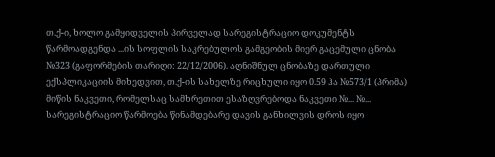თ.ქ-ი, ხოლო გამყიდველის პირველად სარეგისტრაციო დოკუმენტს წარმოადგენდა ...ის სოფლის საკრებულოს გამგეობის მიერ გაცემული ცნობა №323 (გაფორმების თარიღი: 22/12/2006). აღნიშნულ ცნობაზე დართული ექსპლიკაციის მიხედვით, თ.ქ-ის სახელზე რიცხული იყო 0.59 ჰა №573/1 (პრიმა) მიწის ნაკვეთი, რომელსაც სამხრეთით ესაზღვრებოდა ნაკვეთი №... №... სარეგისტრაციო წარმოება წინამდებარე დავის განხილვის დროს იყო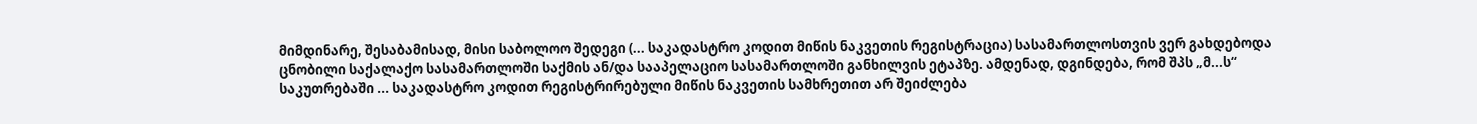მიმდინარე, შესაბამისად, მისი საბოლოო შედეგი (... საკადასტრო კოდით მიწის ნაკვეთის რეგისტრაცია) სასამართლოსთვის ვერ გახდებოდა ცნობილი საქალაქო სასამართლოში საქმის ან/და სააპელაციო სასამართლოში განხილვის ეტაპზე. ამდენად, დგინდება, რომ შპს „მ...ს“ საკუთრებაში ... საკადასტრო კოდით რეგისტრირებული მიწის ნაკვეთის სამხრეთით არ შეიძლება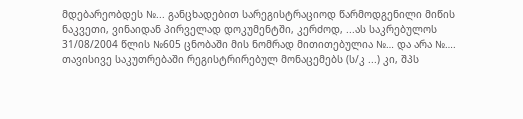მდებარეობდეს №... განცხადებით სარეგისტრაციოდ წარმოდგენილი მიწის ნაკვეთი, ვინაიდან პირველად დოკუმენტში, კერძოდ, ...ას საკრებულოს 31/08/2004 წლის №605 ცნობაში მის ნომრად მითითებულია №… და არა №…. თავისივე საკუთრებაში რეგისტრირებულ მონაცემებს (ს/კ ...) კი, შპს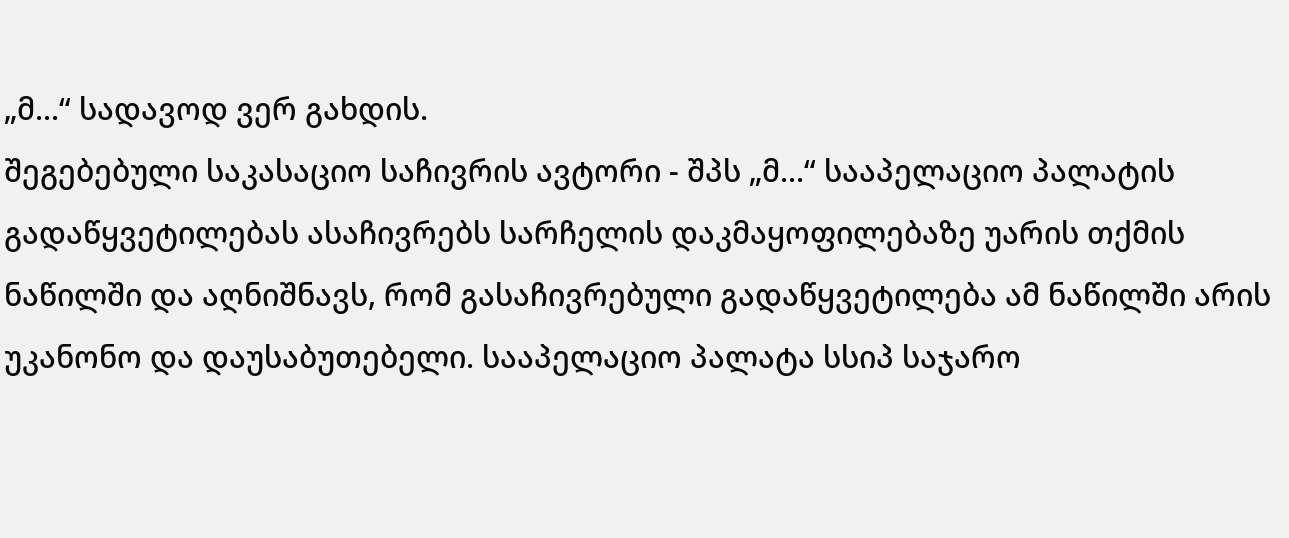„მ...“ სადავოდ ვერ გახდის.
შეგებებული საკასაციო საჩივრის ავტორი - შპს „მ...“ სააპელაციო პალატის გადაწყვეტილებას ასაჩივრებს სარჩელის დაკმაყოფილებაზე უარის თქმის ნაწილში და აღნიშნავს, რომ გასაჩივრებული გადაწყვეტილება ამ ნაწილში არის უკანონო და დაუსაბუთებელი. სააპელაციო პალატა სსიპ საჯარო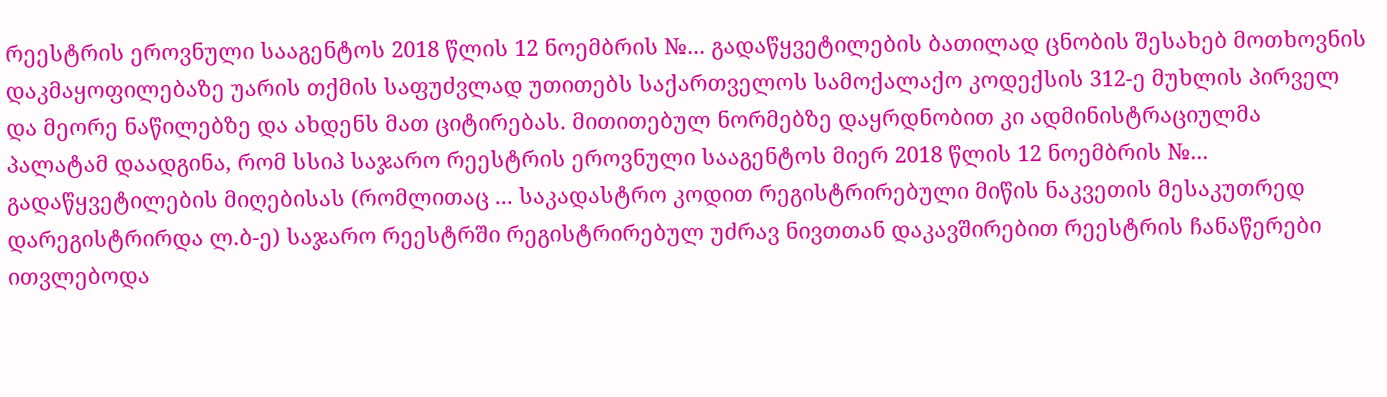რეესტრის ეროვნული სააგენტოს 2018 წლის 12 ნოემბრის №... გადაწყვეტილების ბათილად ცნობის შესახებ მოთხოვნის დაკმაყოფილებაზე უარის თქმის საფუძვლად უთითებს საქართველოს სამოქალაქო კოდექსის 312-ე მუხლის პირველ და მეორე ნაწილებზე და ახდენს მათ ციტირებას. მითითებულ ნორმებზე დაყრდნობით კი ადმინისტრაციულმა პალატამ დაადგინა, რომ სსიპ საჯარო რეესტრის ეროვნული სააგენტოს მიერ 2018 წლის 12 ნოემბრის №... გადაწყვეტილების მიღებისას (რომლითაც ... საკადასტრო კოდით რეგისტრირებული მიწის ნაკვეთის მესაკუთრედ დარეგისტრირდა ლ.ბ-ე) საჯარო რეესტრში რეგისტრირებულ უძრავ ნივთთან დაკავშირებით რეესტრის ჩანაწერები ითვლებოდა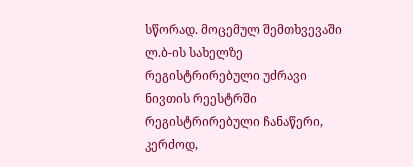სწორად. მოცემულ შემთხვევაში ლ.ბ-ის სახელზე რეგისტრირებული უძრავი ნივთის რეესტრში რეგისტრირებული ჩანაწერი, კერძოდ,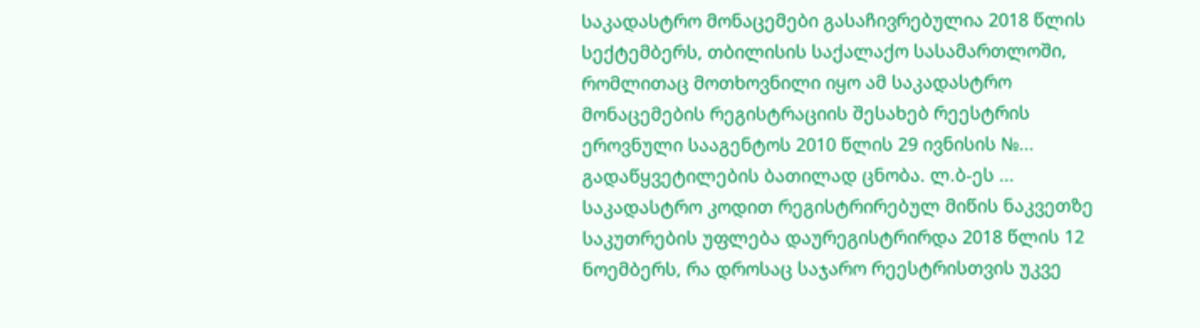საკადასტრო მონაცემები გასაჩივრებულია 2018 წლის სექტემბერს, თბილისის საქალაქო სასამართლოში, რომლითაც მოთხოვნილი იყო ამ საკადასტრო მონაცემების რეგისტრაციის შესახებ რეესტრის ეროვნული სააგენტოს 2010 წლის 29 ივნისის №... გადაწყვეტილების ბათილად ცნობა. ლ.ბ-ეს ... საკადასტრო კოდით რეგისტრირებულ მიწის ნაკვეთზე საკუთრების უფლება დაურეგისტრირდა 2018 წლის 12 ნოემბერს, რა დროსაც საჯარო რეესტრისთვის უკვე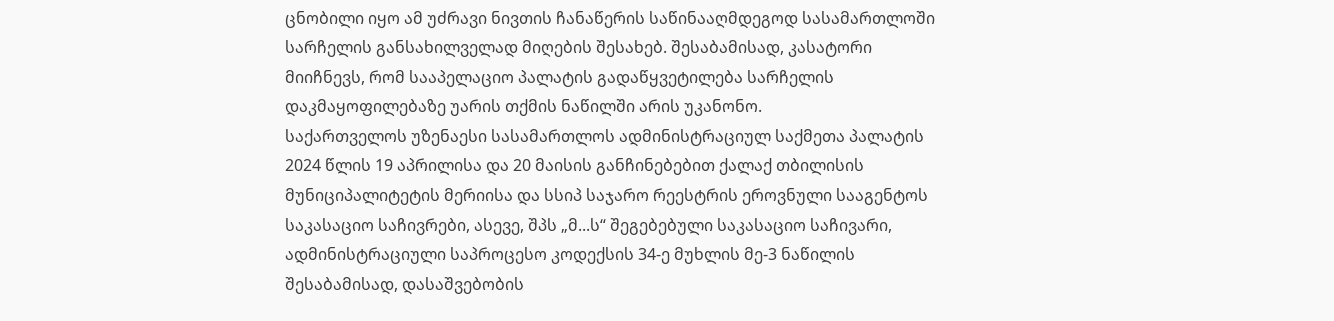ცნობილი იყო ამ უძრავი ნივთის ჩანაწერის საწინააღმდეგოდ სასამართლოში სარჩელის განსახილველად მიღების შესახებ. შესაბამისად, კასატორი მიიჩნევს, რომ სააპელაციო პალატის გადაწყვეტილება სარჩელის დაკმაყოფილებაზე უარის თქმის ნაწილში არის უკანონო.
საქართველოს უზენაესი სასამართლოს ადმინისტრაციულ საქმეთა პალატის 2024 წლის 19 აპრილისა და 20 მაისის განჩინებებით ქალაქ თბილისის მუნიციპალიტეტის მერიისა და სსიპ საჯარო რეესტრის ეროვნული სააგენტოს საკასაციო საჩივრები, ასევე, შპს „მ...ს“ შეგებებული საკასაციო საჩივარი, ადმინისტრაციული საპროცესო კოდექსის 34-ე მუხლის მე-3 ნაწილის შესაბამისად, დასაშვებობის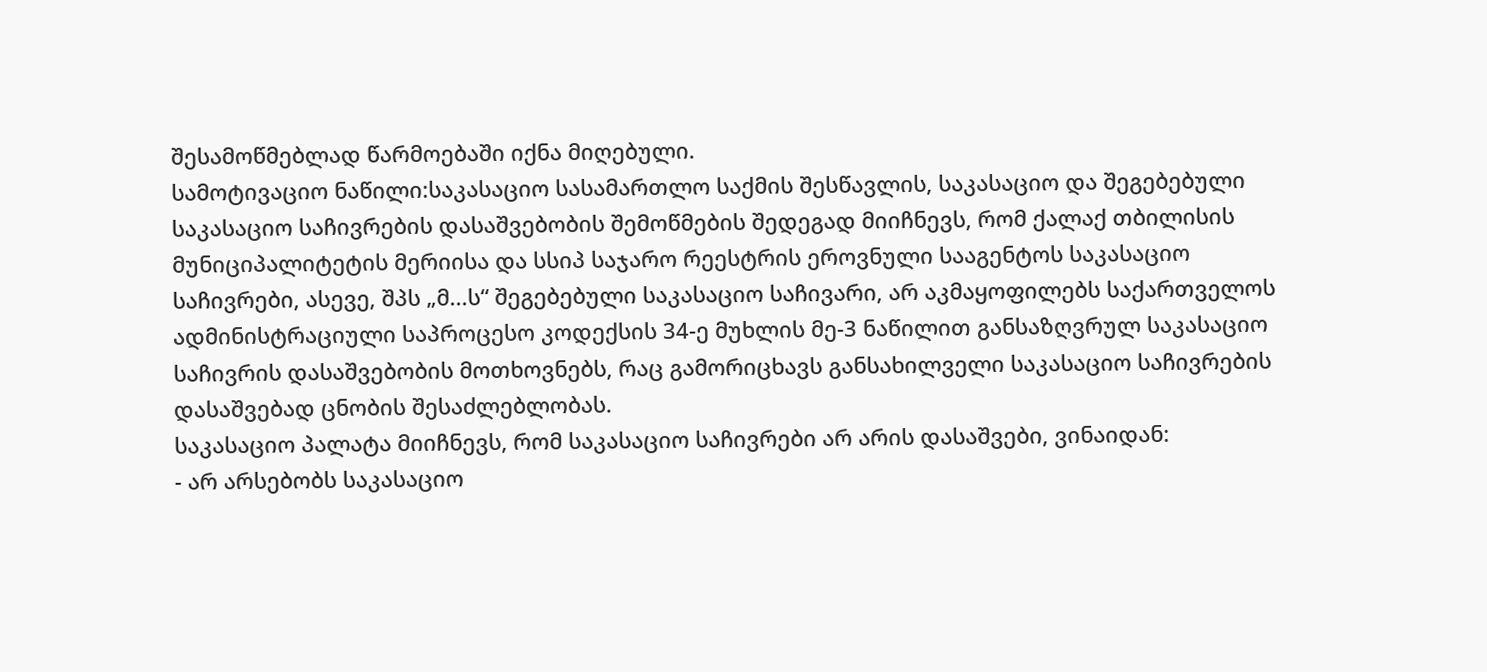შესამოწმებლად წარმოებაში იქნა მიღებული.
სამოტივაციო ნაწილი:საკასაციო სასამართლო საქმის შესწავლის, საკასაციო და შეგებებული საკასაციო საჩივრების დასაშვებობის შემოწმების შედეგად მიიჩნევს, რომ ქალაქ თბილისის მუნიციპალიტეტის მერიისა და სსიპ საჯარო რეესტრის ეროვნული სააგენტოს საკასაციო საჩივრები, ასევე, შპს „მ...ს“ შეგებებული საკასაციო საჩივარი, არ აკმაყოფილებს საქართველოს ადმინისტრაციული საპროცესო კოდექსის 34-ე მუხლის მე-3 ნაწილით განსაზღვრულ საკასაციო საჩივრის დასაშვებობის მოთხოვნებს, რაც გამორიცხავს განსახილველი საკასაციო საჩივრების დასაშვებად ცნობის შესაძლებლობას.
საკასაციო პალატა მიიჩნევს, რომ საკასაციო საჩივრები არ არის დასაშვები, ვინაიდან:
- არ არსებობს საკასაციო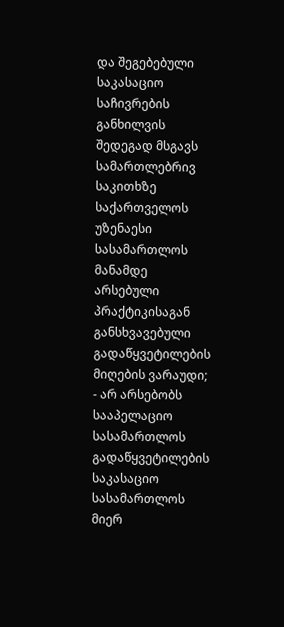და შეგებებული საკასაციო საჩივრების განხილვის შედეგად მსგავს სამართლებრივ საკითხზე საქართველოს უზენაესი სასამართლოს მანამდე არსებული პრაქტიკისაგან განსხვავებული გადაწყვეტილების მიღების ვარაუდი;
- არ არსებობს სააპელაციო სასამართლოს გადაწყვეტილების საკასაციო სასამართლოს მიერ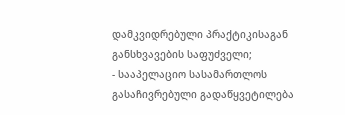დამკვიდრებული პრაქტიკისაგან განსხვავების საფუძველი;
- სააპელაციო სასამართლოს გასაჩივრებული გადაწყვეტილება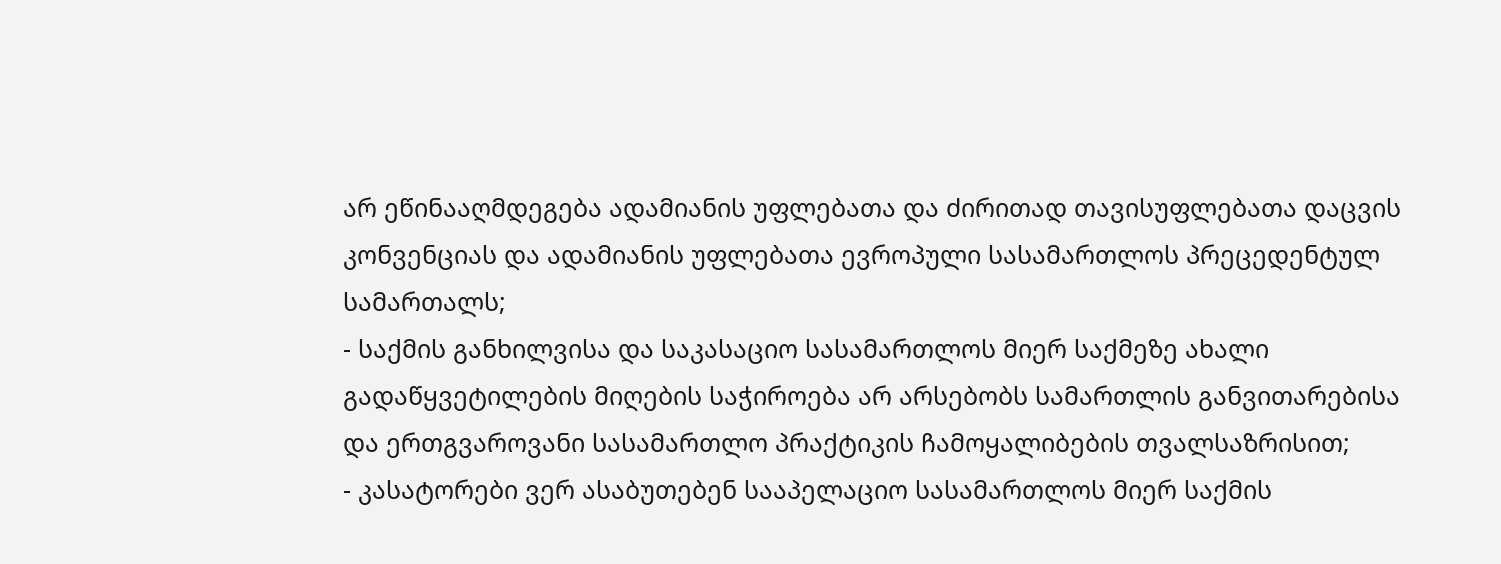არ ეწინააღმდეგება ადამიანის უფლებათა და ძირითად თავისუფლებათა დაცვის კონვენციას და ადამიანის უფლებათა ევროპული სასამართლოს პრეცედენტულ სამართალს;
- საქმის განხილვისა და საკასაციო სასამართლოს მიერ საქმეზე ახალი გადაწყვეტილების მიღების საჭიროება არ არსებობს სამართლის განვითარებისა და ერთგვაროვანი სასამართლო პრაქტიკის ჩამოყალიბების თვალსაზრისით;
- კასატორები ვერ ასაბუთებენ სააპელაციო სასამართლოს მიერ საქმის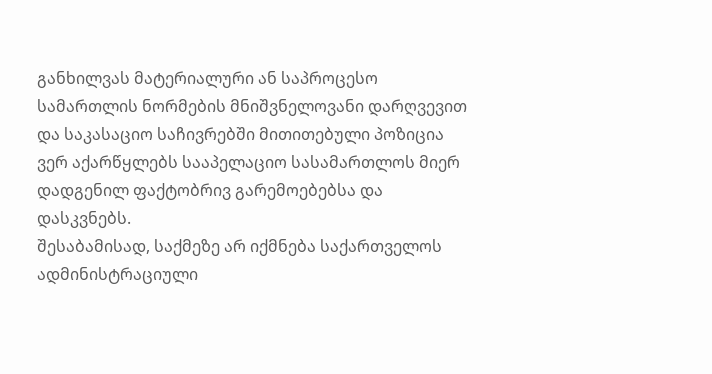განხილვას მატერიალური ან საპროცესო სამართლის ნორმების მნიშვნელოვანი დარღვევით და საკასაციო საჩივრებში მითითებული პოზიცია ვერ აქარწყლებს სააპელაციო სასამართლოს მიერ დადგენილ ფაქტობრივ გარემოებებსა და დასკვნებს.
შესაბამისად, საქმეზე არ იქმნება საქართველოს ადმინისტრაციული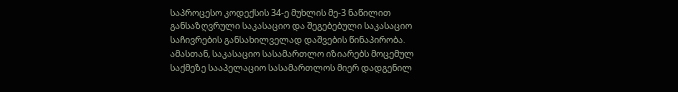საპროცესო კოდექსის 34-ე მუხლის მე-3 ნაწილით განსაზღვრული საკასაციო და შეგებებული საკასაციო საჩივრების განსახილველად დაშვების წინაპირობა. ამასთან, საკასაციო სასამართლო იზიარებს მოცემულ საქმეზე სააპელაციო სასამართლოს მიერ დადგენილ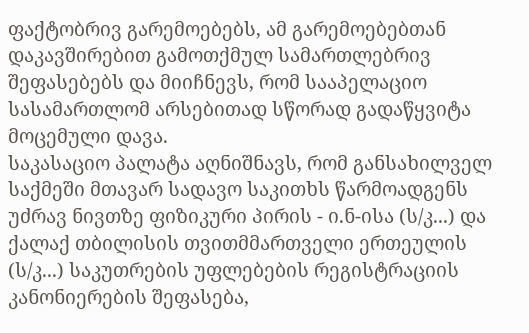ფაქტობრივ გარემოებებს, ამ გარემოებებთან დაკავშირებით გამოთქმულ სამართლებრივ შეფასებებს და მიიჩნევს, რომ სააპელაციო სასამართლომ არსებითად სწორად გადაწყვიტა მოცემული დავა.
საკასაციო პალატა აღნიშნავს, რომ განსახილველ საქმეში მთავარ სადავო საკითხს წარმოადგენს უძრავ ნივთზე ფიზიკური პირის - ი.ნ-ისა (ს/კ...) და ქალაქ თბილისის თვითმმართველი ერთეულის (ს/კ...) საკუთრების უფლებების რეგისტრაციის კანონიერების შეფასება,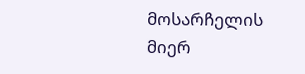მოსარჩელის მიერ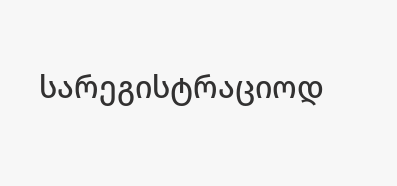სარეგისტრაციოდ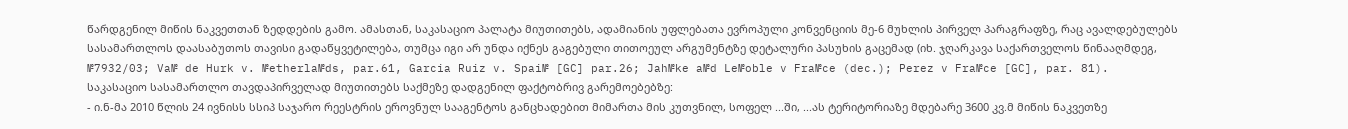წარდგენილ მიწის ნაკვეთთან ზედდების გამო. ამასთან, საკასაციო პალატა მიუთითებს, ადამიანის უფლებათა ევროპული კონვენციის მე-6 მუხლის პირველ პარაგრაფზე, რაც ავალდებულებს სასამართლოს დაასაბუთოს თავისი გადაწყვეტილება, თუმცა იგი არ უნდა იქნეს გაგებული თითოეულ არგუმენტზე დეტალური პასუხის გაცემად (იხ. ჯღარკავა საქართველოს წინააღმდეგ, №7932/03; Va№ de Hurk v. №etherla№ds, par.61, Garcia Ruiz v. Spai№ [GC] par.26; Jah№ke a№d Le№oble v Fra№ce (dec.); Perez v Fra№ce [GC], par. 81).
საკასაციო სასამართლო თავდაპირველად მიუთითებს საქმეზე დადგენილ ფაქტობრივ გარემოებებზე:
- ი.ნ-მა 2010 წლის 24 ივნისს სსიპ საჯარო რეესტრის ეროვნულ სააგენტოს განცხადებით მიმართა მის კუთვნილ, სოფელ ...ში, ...ას ტერიტორიაზე მდებარე 3600 კვ.მ მიწის ნაკვეთზე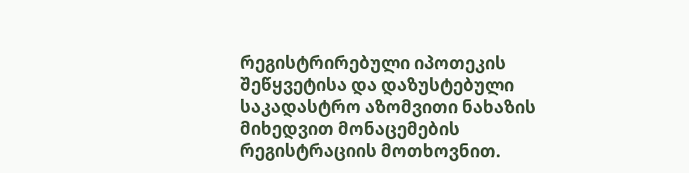რეგისტრირებული იპოთეკის შეწყვეტისა და დაზუსტებული საკადასტრო აზომვითი ნახაზის მიხედვით მონაცემების რეგისტრაციის მოთხოვნით.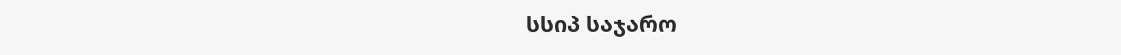სსიპ საჯარო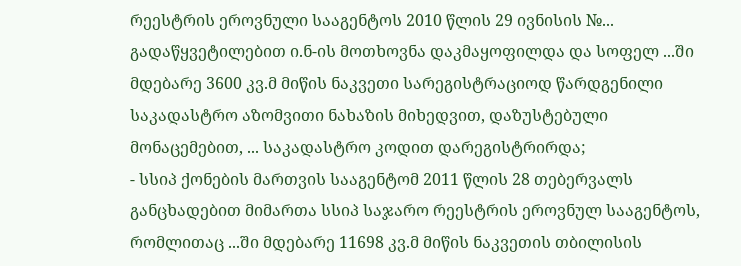რეესტრის ეროვნული სააგენტოს 2010 წლის 29 ივნისის №... გადაწყვეტილებით ი.ნ-ის მოთხოვნა დაკმაყოფილდა და სოფელ ...ში მდებარე 3600 კვ.მ მიწის ნაკვეთი სარეგისტრაციოდ წარდგენილი საკადასტრო აზომვითი ნახაზის მიხედვით, დაზუსტებული მონაცემებით, ... საკადასტრო კოდით დარეგისტრირდა;
- სსიპ ქონების მართვის სააგენტომ 2011 წლის 28 თებერვალს განცხადებით მიმართა სსიპ საჯარო რეესტრის ეროვნულ სააგენტოს, რომლითაც ...ში მდებარე 11698 კვ.მ მიწის ნაკვეთის თბილისის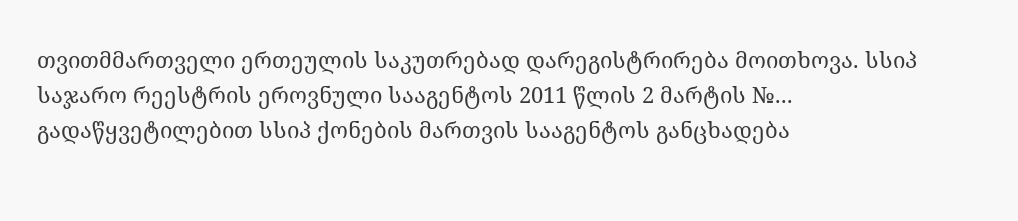თვითმმართველი ერთეულის საკუთრებად დარეგისტრირება მოითხოვა. სსიპ საჯარო რეესტრის ეროვნული სააგენტოს 2011 წლის 2 მარტის №... გადაწყვეტილებით სსიპ ქონების მართვის სააგენტოს განცხადება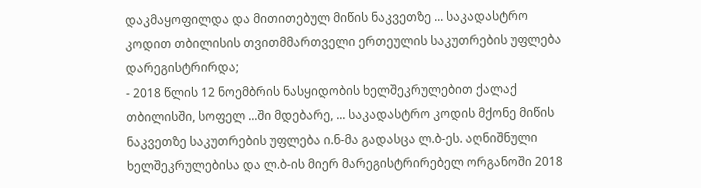დაკმაყოფილდა და მითითებულ მიწის ნაკვეთზე ... საკადასტრო კოდით თბილისის თვითმმართველი ერთეულის საკუთრების უფლება დარეგისტრირდა;
- 2018 წლის 12 ნოემბრის ნასყიდობის ხელშეკრულებით ქალაქ თბილისში, სოფელ ...ში მდებარე, ... საკადასტრო კოდის მქონე მიწის ნაკვეთზე საკუთრების უფლება ი.ნ-მა გადასცა ლ.ბ-ეს. აღნიშნული ხელშეკრულებისა და ლ.ბ-ის მიერ მარეგისტრირებელ ორგანოში 2018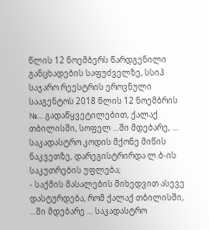წლის 12 ნოემბერს წარდგენილი განცხადების საფუძველზე, სსიპ საჯარო რეესტრის ეროვნული სააგენტოს 2018 წლის 12 ნოემბრის №... გადაწყვეტილებით, ქალაქ თბილისში, სოფელ ...ში მდებარე, ... საკადასტრო კოდის მქონე მიწის ნაკვეთზე, დარეგისტრირდა ლ.ბ-ის საკუთრების უფლება;
- საქმის მასალების მიხედვით ასევე დასტურდება, რომ ქალაქ თბილისში, ...ში მდებარე ... საკადასტრო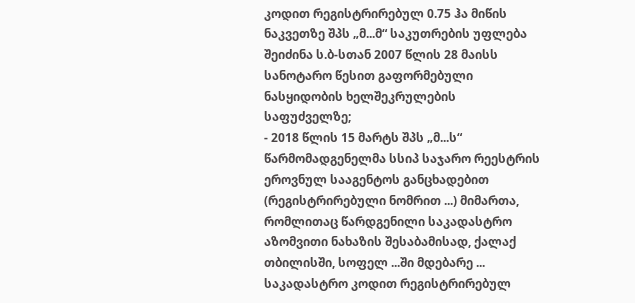კოდით რეგისტრირებულ 0.75 ჰა მიწის ნაკვეთზე შპს „მ...მ“ საკუთრების უფლება შეიძინა ს.ბ-სთან 2007 წლის 28 მაისს სანოტარო წესით გაფორმებული ნასყიდობის ხელშეკრულების საფუძველზე;
- 2018 წლის 15 მარტს შპს „მ...ს“ წარმომადგენელმა სსიპ საჯარო რეესტრის ეროვნულ სააგენტოს განცხადებით (რეგისტრირებული ნომრით ...) მიმართა, რომლითაც წარდგენილი საკადასტრო აზომვითი ნახაზის შესაბამისად, ქალაქ თბილისში, სოფელ ...ში მდებარე ... საკადასტრო კოდით რეგისტრირებულ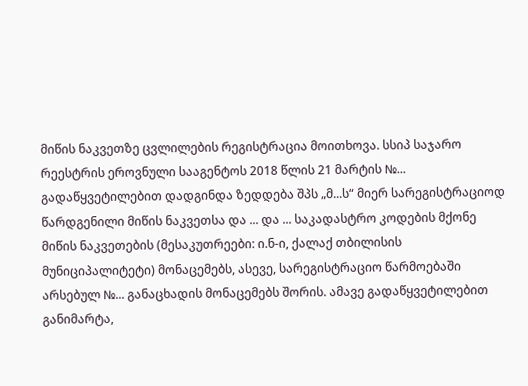მიწის ნაკვეთზე ცვლილების რეგისტრაცია მოითხოვა. სსიპ საჯარო რეესტრის ეროვნული სააგენტოს 2018 წლის 21 მარტის №... გადაწყვეტილებით დადგინდა ზედდება შპს „მ...ს“ მიერ სარეგისტრაციოდ წარდგენილი მიწის ნაკვეთსა და ... და ... საკადასტრო კოდების მქონე მიწის ნაკვეთების (მესაკუთრეები: ი.ნ-ი, ქალაქ თბილისის მუნიციპალიტეტი) მონაცემებს, ასევე, სარეგისტრაციო წარმოებაში არსებულ №... განაცხადის მონაცემებს შორის. ამავე გადაწყვეტილებით განიმარტა,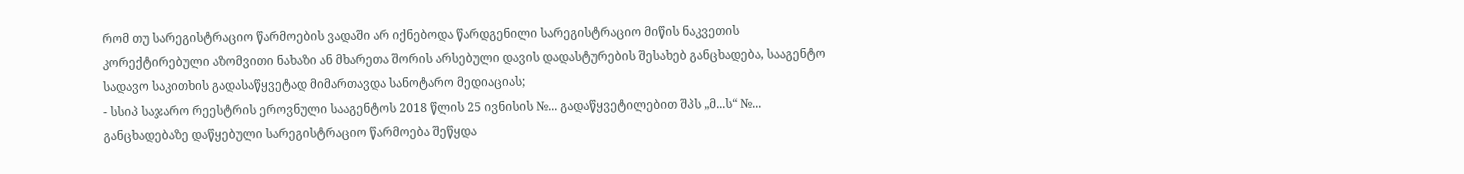რომ თუ სარეგისტრაციო წარმოების ვადაში არ იქნებოდა წარდგენილი სარეგისტრაციო მიწის ნაკვეთის კორექტირებული აზომვითი ნახაზი ან მხარეთა შორის არსებული დავის დადასტურების შესახებ განცხადება, სააგენტო სადავო საკითხის გადასაწყვეტად მიმართავდა სანოტარო მედიაციას;
- სსიპ საჯარო რეესტრის ეროვნული სააგენტოს 2018 წლის 25 ივნისის №... გადაწყვეტილებით შპს „მ...ს“ №... განცხადებაზე დაწყებული სარეგისტრაციო წარმოება შეწყდა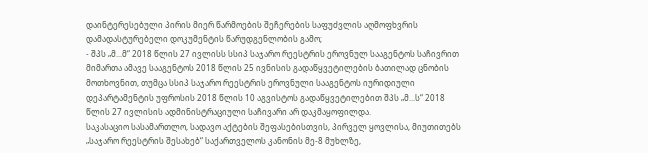დაინტერესებული პირის მიერ წარმოების შეჩერების საფუძვლის აღმოფხვრის დამადასტურებელი დოკუმენტის წარუდგენლობის გამო;
- შპს „მ...მ“ 2018 წლის 27 ივლისს სსიპ საჯარო რეესტრის ეროვნულ სააგენტოს საჩივრით მიმართა ამავე სააგენტოს 2018 წლის 25 ივნისის გადაწყვეტილების ბათილად ცნობის მოთხოვნით, თუმცა სსიპ საჯარო რეესტრის ეროვნული სააგენტოს იურიდიული დეპარტამენტის უფროსის 2018 წლის 10 აგვისტოს გადაწყვეტილებით შპს „მ...ს“ 2018 წლის 27 ივლისის ადმინისტრაციული საჩივარი არ დაკმაყოფილდა.
საკასაციო სასამართლო, სადავო აქტების შეფასებისთვის, პირველ ყოვლისა, მიუთითებს „საჯარო რეესტრის შესახებ“ საქართველოს კანონის მე-8 მუხლზე,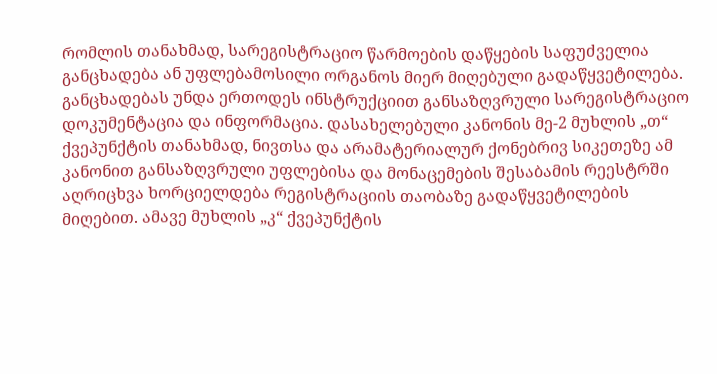რომლის თანახმად, სარეგისტრაციო წარმოების დაწყების საფუძველია განცხადება ან უფლებამოსილი ორგანოს მიერ მიღებული გადაწყვეტილება. განცხადებას უნდა ერთოდეს ინსტრუქციით განსაზღვრული სარეგისტრაციო დოკუმენტაცია და ინფორმაცია. დასახელებული კანონის მე-2 მუხლის „თ“ ქვეპუნქტის თანახმად, ნივთსა და არამატერიალურ ქონებრივ სიკეთეზე ამ კანონით განსაზღვრული უფლებისა და მონაცემების შესაბამის რეესტრში აღრიცხვა ხორციელდება რეგისტრაციის თაობაზე გადაწყვეტილების მიღებით. ამავე მუხლის „კ“ ქვეპუნქტის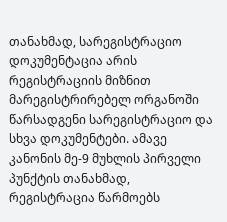თანახმად, სარეგისტრაციო დოკუმენტაცია არის რეგისტრაციის მიზნით მარეგისტრირებელ ორგანოში წარსადგენი სარეგისტრაციო და სხვა დოკუმენტები. ამავე კანონის მე-9 მუხლის პირველი პუნქტის თანახმად, რეგისტრაცია წარმოებს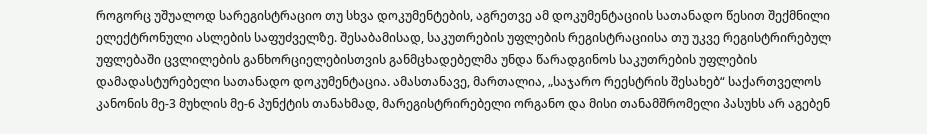როგორც უშუალოდ სარეგისტრაციო თუ სხვა დოკუმენტების, აგრეთვე ამ დოკუმენტაციის სათანადო წესით შექმნილი ელექტრონული ასლების საფუძველზე. შესაბამისად, საკუთრების უფლების რეგისტრაციისა თუ უკვე რეგისტრირებულ უფლებაში ცვლილების განხორციელებისთვის განმცხადებელმა უნდა წარადგინოს საკუთრების უფლების დამადასტურებელი სათანადო დოკუმენტაცია. ამასთანავე, მართალია, „საჯარო რეესტრის შესახებ“ საქართველოს კანონის მე-3 მუხლის მე-6 პუნქტის თანახმად, მარეგისტრირებელი ორგანო და მისი თანამშრომელი პასუხს არ აგებენ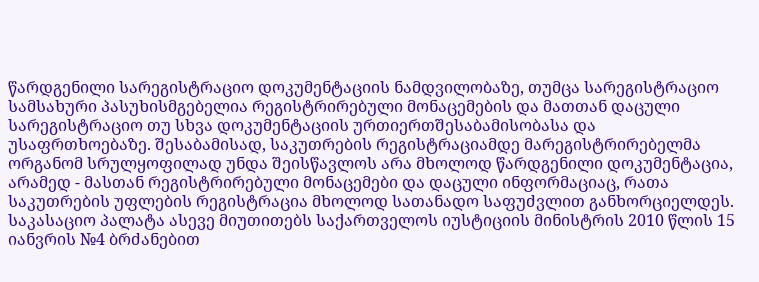წარდგენილი სარეგისტრაციო დოკუმენტაციის ნამდვილობაზე, თუმცა სარეგისტრაციო სამსახური პასუხისმგებელია რეგისტრირებული მონაცემების და მათთან დაცული სარეგისტრაციო თუ სხვა დოკუმენტაციის ურთიერთშესაბამისობასა და უსაფრთხოებაზე. შესაბამისად, საკუთრების რეგისტრაციამდე მარეგისტრირებელმა ორგანომ სრულყოფილად უნდა შეისწავლოს არა მხოლოდ წარდგენილი დოკუმენტაცია, არამედ - მასთან რეგისტრირებული მონაცემები და დაცული ინფორმაციაც, რათა საკუთრების უფლების რეგისტრაცია მხოლოდ სათანადო საფუძვლით განხორციელდეს.
საკასაციო პალატა ასევე მიუთითებს საქართველოს იუსტიციის მინისტრის 2010 წლის 15 იანვრის №4 ბრძანებით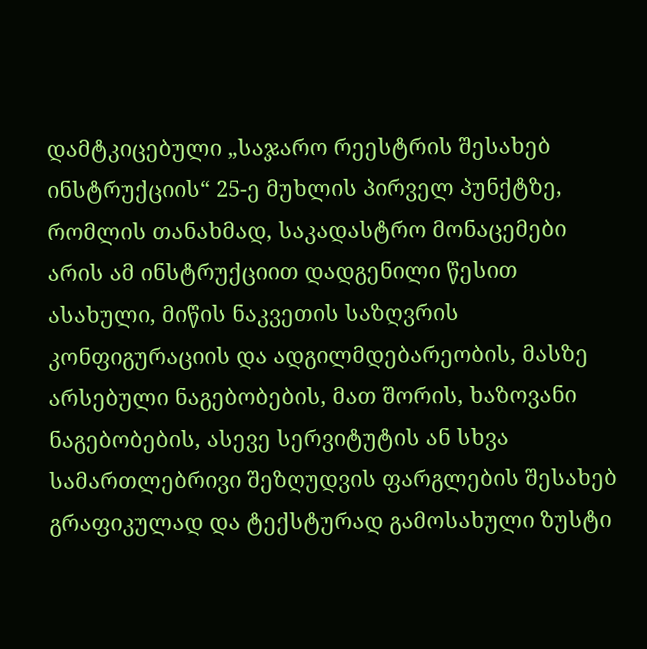დამტკიცებული „საჯარო რეესტრის შესახებ ინსტრუქციის“ 25-ე მუხლის პირველ პუნქტზე, რომლის თანახმად, საკადასტრო მონაცემები არის ამ ინსტრუქციით დადგენილი წესით ასახული, მიწის ნაკვეთის საზღვრის კონფიგურაციის და ადგილმდებარეობის, მასზე არსებული ნაგებობების, მათ შორის, ხაზოვანი ნაგებობების, ასევე სერვიტუტის ან სხვა სამართლებრივი შეზღუდვის ფარგლების შესახებ გრაფიკულად და ტექსტურად გამოსახული ზუსტი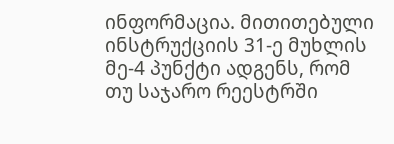ინფორმაცია. მითითებული ინსტრუქციის 31-ე მუხლის მე-4 პუნქტი ადგენს, რომ თუ საჯარო რეესტრში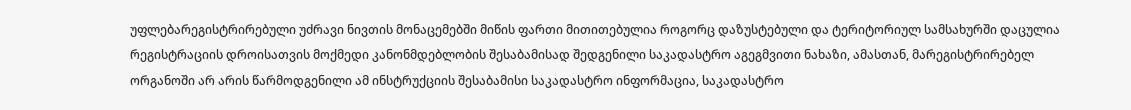უფლებარეგისტრირებული უძრავი ნივთის მონაცემებში მიწის ფართი მითითებულია როგორც დაზუსტებული და ტერიტორიულ სამსახურში დაცულია რეგისტრაციის დროისათვის მოქმედი კანონმდებლობის შესაბამისად შედგენილი საკადასტრო აგეგმვითი ნახაზი, ამასთან, მარეგისტრირებელ ორგანოში არ არის წარმოდგენილი ამ ინსტრუქციის შესაბამისი საკადასტრო ინფორმაცია, საკადასტრო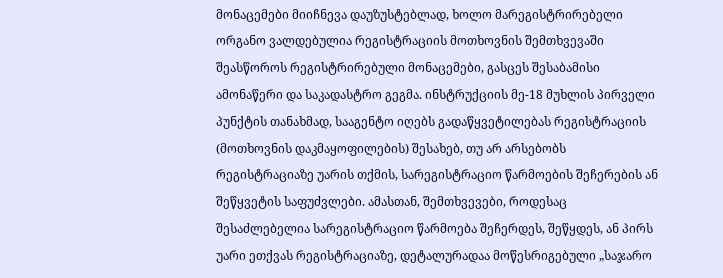მონაცემები მიიჩნევა დაუზუსტებლად, ხოლო მარეგისტრირებელი ორგანო ვალდებულია რეგისტრაციის მოთხოვნის შემთხვევაში შეასწოროს რეგისტრირებული მონაცემები, გასცეს შესაბამისი ამონაწერი და საკადასტრო გეგმა. ინსტრუქციის მე-18 მუხლის პირველი პუნქტის თანახმად, სააგენტო იღებს გადაწყვეტილებას რეგისტრაციის (მოთხოვნის დაკმაყოფილების) შესახებ, თუ არ არსებობს რეგისტრაციაზე უარის თქმის, სარეგისტრაციო წარმოების შეჩერების ან შეწყვეტის საფუძვლები. ამასთან, შემთხვევები, როდესაც შესაძლებელია სარეგისტრაციო წარმოება შეჩერდეს, შეწყდეს, ან პირს უარი ეთქვას რეგისტრაციაზე, დეტალურადაა მოწესრიგებული „საჯარო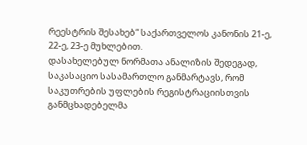რეესტრის შესახებ“ საქართველოს კანონის 21-ე, 22-ე, 23-ე მუხლებით.
დასახელებულ ნორმათა ანალიზის შედეგად, საკასაციო სასამართლო განმარტავს, რომ საკუთრების უფლების რეგისტრაციისთვის განმცხადებელმა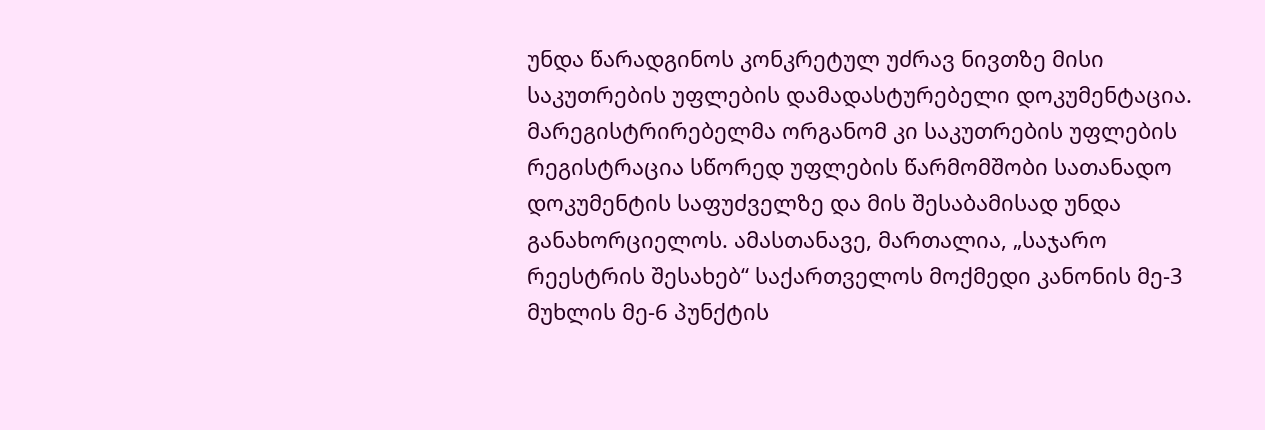უნდა წარადგინოს კონკრეტულ უძრავ ნივთზე მისი საკუთრების უფლების დამადასტურებელი დოკუმენტაცია. მარეგისტრირებელმა ორგანომ კი საკუთრების უფლების რეგისტრაცია სწორედ უფლების წარმომშობი სათანადო დოკუმენტის საფუძველზე და მის შესაბამისად უნდა განახორციელოს. ამასთანავე, მართალია, „საჯარო რეესტრის შესახებ“ საქართველოს მოქმედი კანონის მე-3 მუხლის მე-6 პუნქტის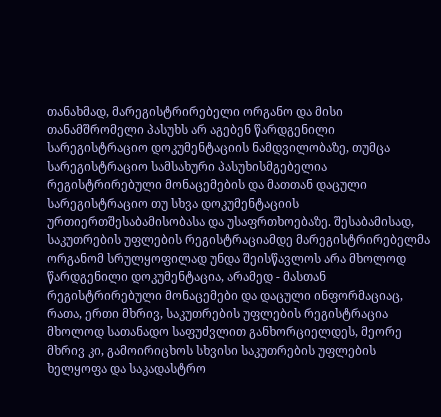თანახმად, მარეგისტრირებელი ორგანო და მისი თანამშრომელი პასუხს არ აგებენ წარდგენილი სარეგისტრაციო დოკუმენტაციის ნამდვილობაზე, თუმცა სარეგისტრაციო სამსახური პასუხისმგებელია რეგისტრირებული მონაცემების და მათთან დაცული სარეგისტრაციო თუ სხვა დოკუმენტაციის ურთიერთშესაბამისობასა და უსაფრთხოებაზე. შესაბამისად, საკუთრების უფლების რეგისტრაციამდე მარეგისტრირებელმა ორგანომ სრულყოფილად უნდა შეისწავლოს არა მხოლოდ წარდგენილი დოკუმენტაცია, არამედ - მასთან რეგისტრირებული მონაცემები და დაცული ინფორმაციაც, რათა, ერთი მხრივ, საკუთრების უფლების რეგისტრაცია მხოლოდ სათანადო საფუძვლით განხორციელდეს, მეორე მხრივ კი, გამოირიცხოს სხვისი საკუთრების უფლების ხელყოფა და საკადასტრო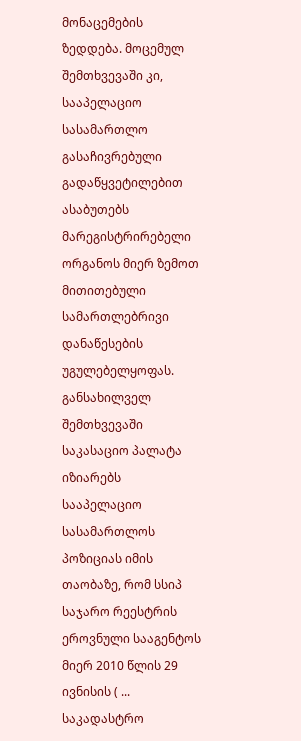მონაცემების ზედდება. მოცემულ შემთხვევაში კი, სააპელაციო სასამართლო გასაჩივრებული გადაწყვეტილებით ასაბუთებს მარეგისტრირებელი ორგანოს მიერ ზემოთ მითითებული სამართლებრივი დანაწესების უგულებელყოფას.
განსახილველ შემთხვევაში საკასაციო პალატა იზიარებს სააპელაციო სასამართლოს პოზიციას იმის თაობაზე, რომ სსიპ საჯარო რეესტრის ეროვნული სააგენტოს მიერ 2010 წლის 29 ივნისის ( ... საკადასტრო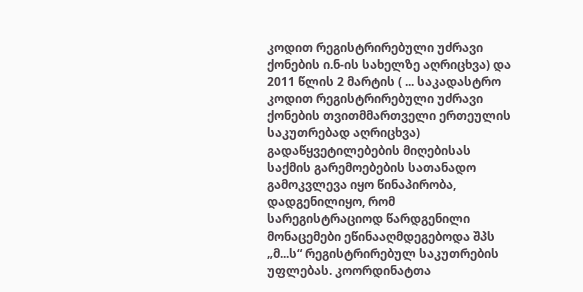კოდით რეგისტრირებული უძრავი ქონების ი.ნ-ის სახელზე აღრიცხვა) და 2011 წლის 2 მარტის ( ... საკადასტრო კოდით რეგისტრირებული უძრავი ქონების თვითმმართველი ერთეულის საკუთრებად აღრიცხვა) გადაწყვეტილებების მიღებისას საქმის გარემოებების სათანადო გამოკვლევა იყო წინაპირობა, დადგენილიყო, რომ სარეგისტრაციოდ წარდგენილი მონაცემები ეწინააღმდეგებოდა შპს „მ...ს“ რეგისტრირებულ საკუთრების უფლებას. კოორდინატთა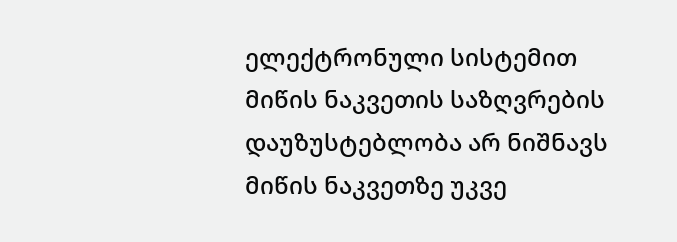ელექტრონული სისტემით მიწის ნაკვეთის საზღვრების დაუზუსტებლობა არ ნიშნავს მიწის ნაკვეთზე უკვე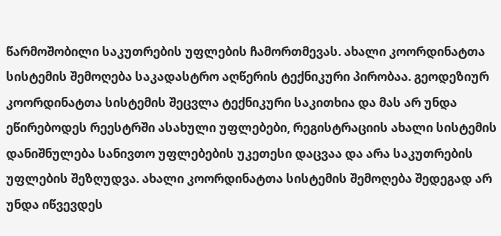წარმოშობილი საკუთრების უფლების ჩამორთმევას. ახალი კოორდინატთა სისტემის შემოღება საკადასტრო აღწერის ტექნიკური პირობაა. გეოდეზიურ კოორდინატთა სისტემის შეცვლა ტექნიკური საკითხია და მას არ უნდა ეწირებოდეს რეესტრში ასახული უფლებები, რეგისტრაციის ახალი სისტემის დანიშნულება სანივთო უფლებების უკეთესი დაცვაა და არა საკუთრების უფლების შეზღუდვა. ახალი კოორდინატთა სისტემის შემოღება შედეგად არ უნდა იწვევდეს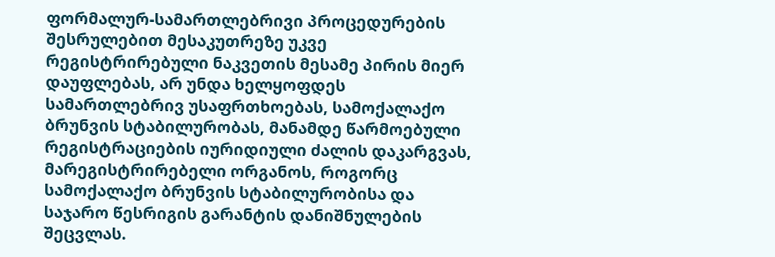ფორმალურ-სამართლებრივი პროცედურების შესრულებით მესაკუთრეზე უკვე რეგისტრირებული ნაკვეთის მესამე პირის მიერ დაუფლებას, არ უნდა ხელყოფდეს სამართლებრივ უსაფრთხოებას, სამოქალაქო ბრუნვის სტაბილურობას, მანამდე წარმოებული რეგისტრაციების იურიდიული ძალის დაკარგვას, მარეგისტრირებელი ორგანოს, როგორც სამოქალაქო ბრუნვის სტაბილურობისა და საჯარო წესრიგის გარანტის დანიშნულების შეცვლას.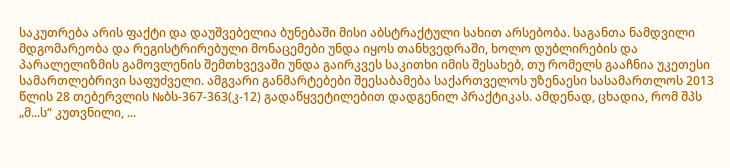საკუთრება არის ფაქტი და დაუშვებელია ბუნებაში მისი აბსტრაქტული სახით არსებობა. საგანთა ნამდვილი მდგომარეობა და რეგისტრირებული მონაცემები უნდა იყოს თანხვედრაში, ხოლო დუბლირების და პარალელიზმის გამოვლენის შემთხვევაში უნდა გაირკვეს საკითხი იმის შესახებ, თუ რომელს გააჩნია უკეთესი სამართლებრივი საფუძველი. ამგვარი განმარტებები შეესაბამება საქართველოს უზენაესი სასამართლოს 2013 წლის 28 თებერვლის №ბს-367-363(კ-12) გადაწყვეტილებით დადგენილ პრაქტიკას. ამდენად, ცხადია, რომ შპს „მ...ს“ კუთვნილი, ...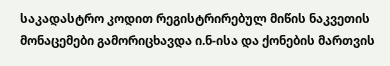საკადასტრო კოდით რეგისტრირებულ მიწის ნაკვეთის მონაცემები გამორიცხავდა ი.ნ-ისა და ქონების მართვის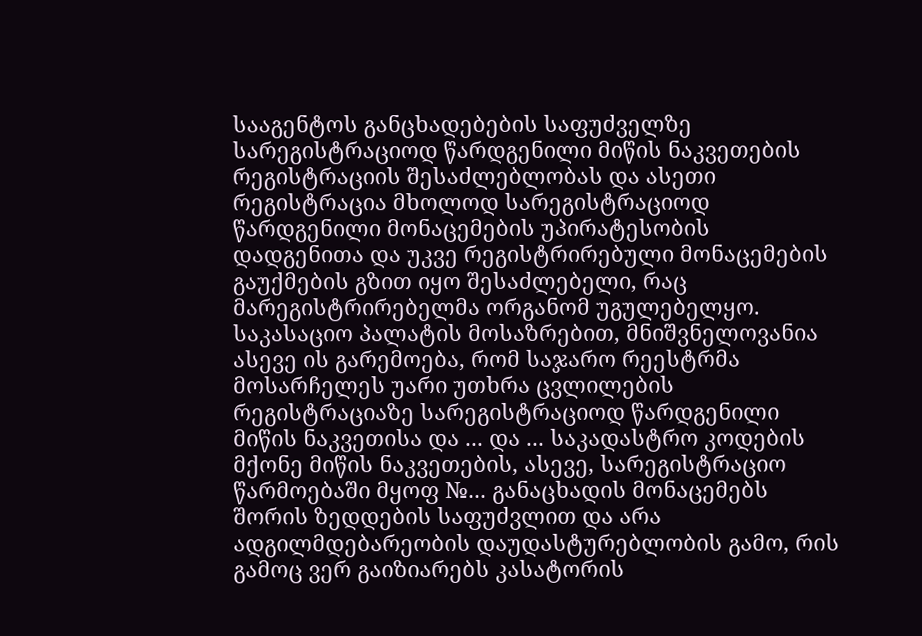სააგენტოს განცხადებების საფუძველზე სარეგისტრაციოდ წარდგენილი მიწის ნაკვეთების რეგისტრაციის შესაძლებლობას და ასეთი რეგისტრაცია მხოლოდ სარეგისტრაციოდ წარდგენილი მონაცემების უპირატესობის დადგენითა და უკვე რეგისტრირებული მონაცემების გაუქმების გზით იყო შესაძლებელი, რაც მარეგისტრირებელმა ორგანომ უგულებელყო. საკასაციო პალატის მოსაზრებით, მნიშვნელოვანია ასევე ის გარემოება, რომ საჯარო რეესტრმა მოსარჩელეს უარი უთხრა ცვლილების რეგისტრაციაზე სარეგისტრაციოდ წარდგენილი მიწის ნაკვეთისა და ... და ... საკადასტრო კოდების მქონე მიწის ნაკვეთების, ასევე, სარეგისტრაციო წარმოებაში მყოფ №... განაცხადის მონაცემებს შორის ზედდების საფუძვლით და არა ადგილმდებარეობის დაუდასტურებლობის გამო, რის გამოც ვერ გაიზიარებს კასატორის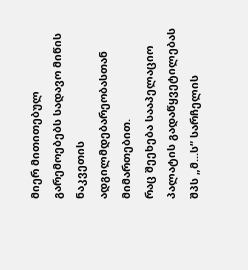მიერ მითითებულ გარემოებებს სადავო მიწის ნაკვეთის ადგილმდებარეობასთან მიმართებით.
რაც შეეხება სააპელაციო პალატის გადაწყვეტილებას შპს „მ...ს“ სარჩელის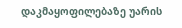დაკმაყოფილებაზე უარის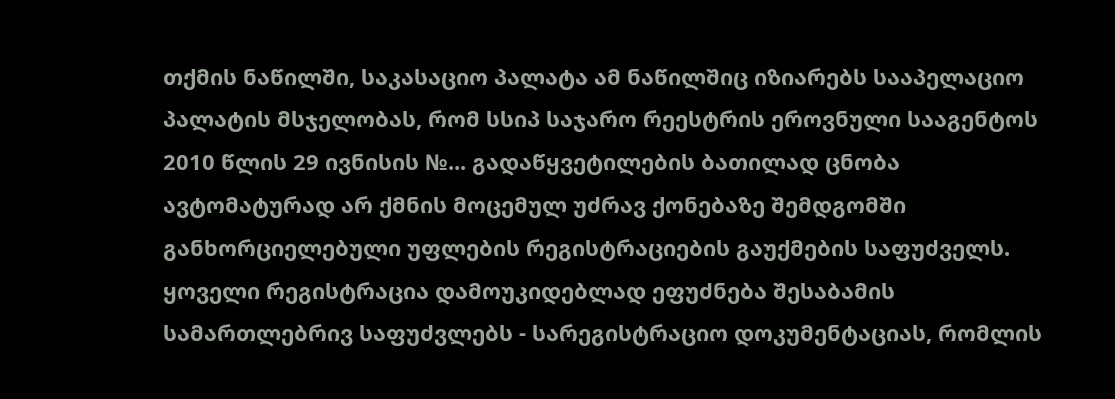თქმის ნაწილში, საკასაციო პალატა ამ ნაწილშიც იზიარებს სააპელაციო პალატის მსჯელობას, რომ სსიპ საჯარო რეესტრის ეროვნული სააგენტოს 2010 წლის 29 ივნისის №... გადაწყვეტილების ბათილად ცნობა ავტომატურად არ ქმნის მოცემულ უძრავ ქონებაზე შემდგომში განხორციელებული უფლების რეგისტრაციების გაუქმების საფუძველს. ყოველი რეგისტრაცია დამოუკიდებლად ეფუძნება შესაბამის სამართლებრივ საფუძვლებს - სარეგისტრაციო დოკუმენტაციას, რომლის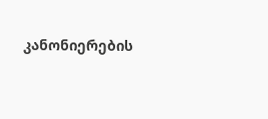კანონიერების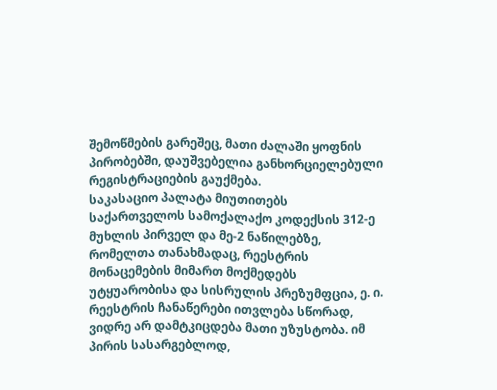შემოწმების გარეშეც, მათი ძალაში ყოფნის პირობებში, დაუშვებელია განხორციელებული რეგისტრაციების გაუქმება.
საკასაციო პალატა მიუთითებს საქართველოს სამოქალაქო კოდექსის 312-ე მუხლის პირველ და მე-2 ნაწილებზე, რომელთა თანახმადაც, რეესტრის მონაცემების მიმართ მოქმედებს უტყუარობისა და სისრულის პრეზუმფცია, ე. ი. რეესტრის ჩანაწერები ითვლება სწორად, ვიდრე არ დამტკიცდება მათი უზუსტობა. იმ პირის სასარგებლოდ,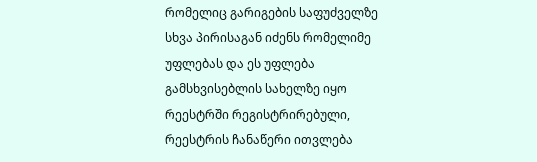რომელიც გარიგების საფუძველზე სხვა პირისაგან იძენს რომელიმე უფლებას და ეს უფლება გამსხვისებლის სახელზე იყო რეესტრში რეგისტრირებული, რეესტრის ჩანაწერი ითვლება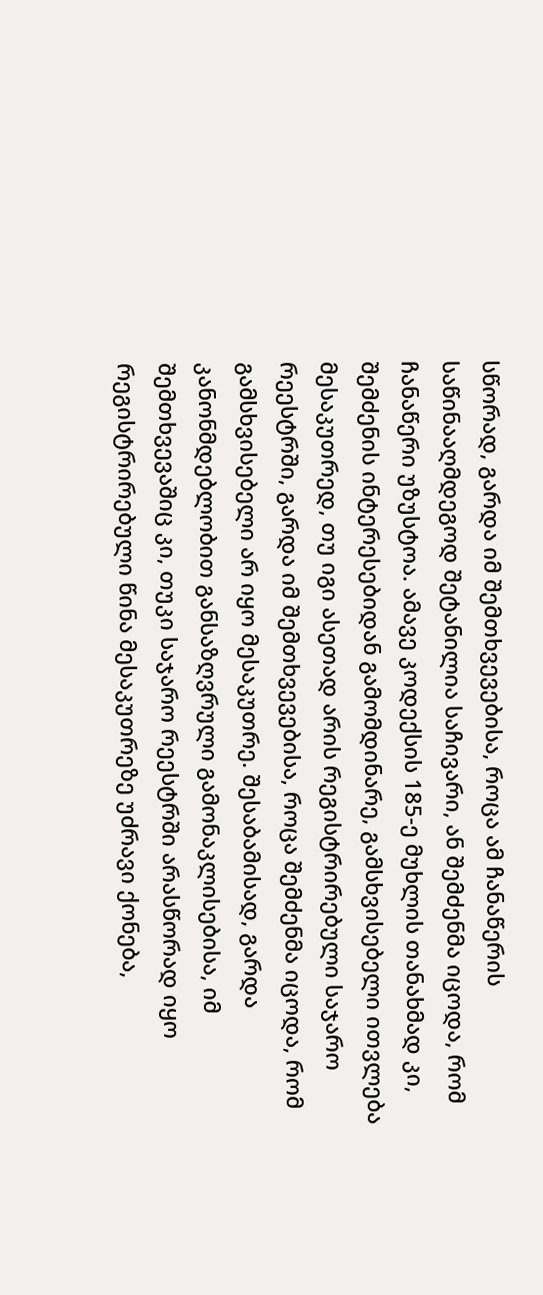სწორად, გარდა იმ შემთხვევებისა, როცა ამ ჩანაწერის საწინააღმდეგოდ შეტანილია საჩივარი, ან შემძენმა იცოდა, რომ ჩანაწერი უზუსტოა. ამავე კოდექსის 185-ე მუხლის თანახმად კი, შემძენის ინტერესებიდან გამომდინარე, გამსხვისებელი ითვლება მესაკუთრედ, თუ იგი ასეთად არის რეგისტრირებული საჯარო რეესტრში, გარდა იმ შემთხვევებისა, როცა შემძენმა იცოდა, რომ გამსხვისებელი არ იყო მესაკუთრე. შესაბამისად, გარდა კანონმდებლობით განსაზღვრული გამონაკლისებისა, იმ შემთხვევაშიც კი, თუკი საჯარო რეესტრში არასწორად იყო რეგისტრირებული წინა მესაკუთრეზე უძრავი ქონება,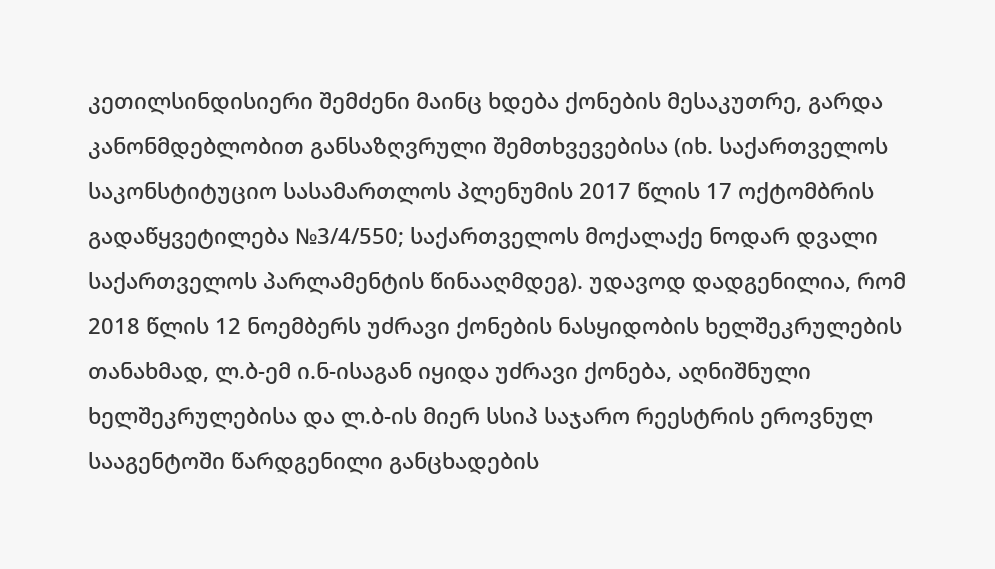კეთილსინდისიერი შემძენი მაინც ხდება ქონების მესაკუთრე, გარდა კანონმდებლობით განსაზღვრული შემთხვევებისა (იხ. საქართველოს საკონსტიტუციო სასამართლოს პლენუმის 2017 წლის 17 ოქტომბრის გადაწყვეტილება №3/4/550; საქართველოს მოქალაქე ნოდარ დვალი საქართველოს პარლამენტის წინააღმდეგ). უდავოდ დადგენილია, რომ 2018 წლის 12 ნოემბერს უძრავი ქონების ნასყიდობის ხელშეკრულების თანახმად, ლ.ბ-ემ ი.ნ-ისაგან იყიდა უძრავი ქონება, აღნიშნული ხელშეკრულებისა და ლ.ბ-ის მიერ სსიპ საჯარო რეესტრის ეროვნულ სააგენტოში წარდგენილი განცხადების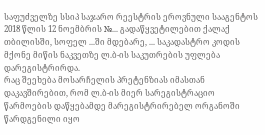საფუძველზე სსიპ საჯარო რეესტრის ეროვნული სააგენტოს 2018 წლის 12 ნოემბრის №... გადაწყვეტილებით ქალაქ თბილისში, სოფელ ...ში მდებარე, ... საკადასტრო კოდის მქონე მიწის ნაკვეთზე ლ.ბ-ის საკუთრების უფლება დარეგისტრირდა.
რაც შეეხება მოსარჩელის პრეტენზიას იმასთან დაკავშირებით, რომ ლ.ბ-ის მიერ სარეგისტრაციო წარმოების დაწყებამდე მარეგისტრირებელ ორგანოში წარდგენილი იყო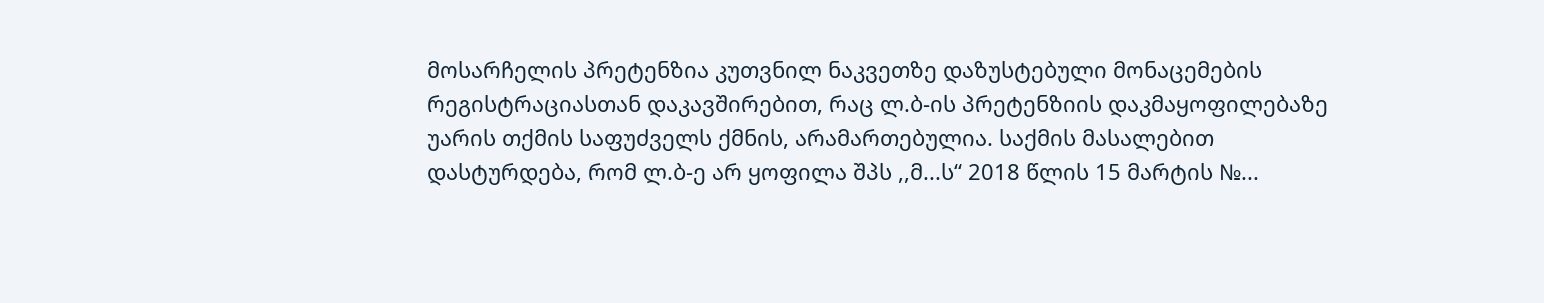მოსარჩელის პრეტენზია კუთვნილ ნაკვეთზე დაზუსტებული მონაცემების რეგისტრაციასთან დაკავშირებით, რაც ლ.ბ-ის პრეტენზიის დაკმაყოფილებაზე უარის თქმის საფუძველს ქმნის, არამართებულია. საქმის მასალებით დასტურდება, რომ ლ.ბ-ე არ ყოფილა შპს ,,მ...ს“ 2018 წლის 15 მარტის №...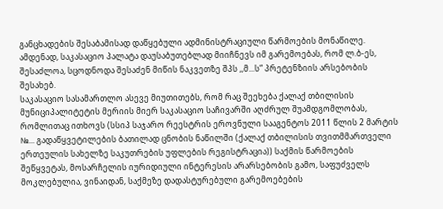განცხადების შესაბამისად დაწყებული ადმინისტრაციული წარმოების მონაწილე. ამდენად, საკასაციო პალატა დაუსაბუთებლად მიიჩნევს იმ გარემოებას, რომ ლ.ბ-ეს, შესაძლოა, სცოდნოდა შესაძენ მიწის ნაკვეთზე შპს ,,მ...ს“ პრეტენზიის არსებობის შესახებ.
საკასაციო სასამართლო ასევე მიუთითებს, რომ რაც შეეხება ქალაქ თბილისის მუნიციპალიტეტის მერიის მიერ საკასაციო საჩივარში აღძრულ შუამდგომლობას, რომლითაც ითხოვს (სსიპ საჯარო რეესტრის ეროვნული სააგენტოს 2011 წლის 2 მარტის №... გადაწყვეტილების ბათილად ცნობის ნაწილში (ქალაქ თბილისის თვითმმართველი ერთეულის სახელზე საკუთრების უფლების რეგისტრაცია)) საქმის წარმოების შეწყვეტას, მოსარჩელის იურიდიული ინტერესის არარსებობის გამო, საფუძველს მოკლებულია, ვინაიდან, საქმეზე დადასტურებული გარემოებების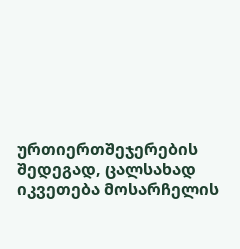ურთიერთშეჯერების შედეგად, ცალსახად იკვეთება მოსარჩელის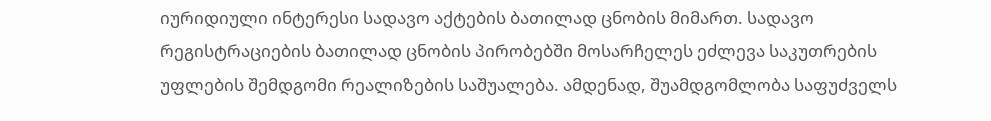იურიდიული ინტერესი სადავო აქტების ბათილად ცნობის მიმართ. სადავო რეგისტრაციების ბათილად ცნობის პირობებში მოსარჩელეს ეძლევა საკუთრების უფლების შემდგომი რეალიზების საშუალება. ამდენად, შუამდგომლობა საფუძველს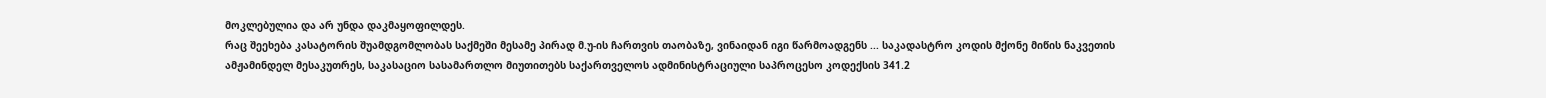მოკლებულია და არ უნდა დაკმაყოფილდეს.
რაც შეეხება კასატორის შუამდგომლობას საქმეში მესამე პირად მ.უ-ის ჩართვის თაობაზე, ვინაიდან იგი წარმოადგენს ... საკადასტრო კოდის მქონე მიწის ნაკვეთის ამჟამინდელ მესაკუთრეს, საკასაციო სასამართლო მიუთითებს საქართველოს ადმინისტრაციული საპროცესო კოდექსის 341.2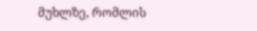მუხლზე, რომლის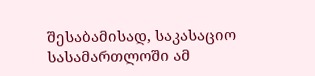შესაბამისად, საკასაციო სასამართლოში ამ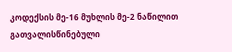კოდექსის მე-16 მუხლის მე-2 ნაწილით გათვალისწინებული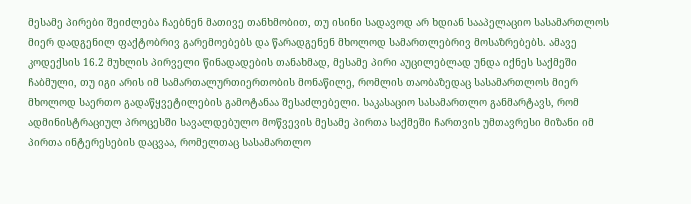მესამე პირები შეიძლება ჩაებნენ მათივე თანხმობით, თუ ისინი სადავოდ არ ხდიან სააპელაციო სასამართლოს მიერ დადგენილ ფაქტობრივ გარემოებებს და წარადგენენ მხოლოდ სამართლებრივ მოსაზრებებს. ამავე კოდექსის 16.2 მუხლის პირველი წინადადების თანახმად, მესამე პირი აუცილებლად უნდა იქნეს საქმეში ჩაბმული, თუ იგი არის იმ სამართალურთიერთობის მონაწილე, რომლის თაობაზედაც სასამართლოს მიერ მხოლოდ საერთო გადაწყვეტილების გამოტანაა შესაძლებელი. საკასაციო სასამართლო განმარტავს, რომ ადმინისტრაციულ პროცესში სავალდებულო მოწვევის მესამე პირთა საქმეში ჩართვის უმთავრესი მიზანი იმ პირთა ინტერესების დაცვაა, რომელთაც სასამართლო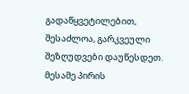გადაწყვეტილებით, შესაძლოა, გარკვეული შეზღუდვები დაუწესდეთ. მესამე პირის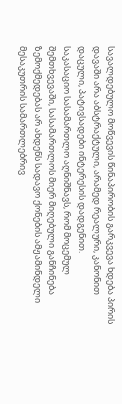სავალდებულო მოწვევის წინაპირობის გარკვევა ხდება პირის დავაში არა აბსტრაქტული, არამედ რეალური, კანონით დაცული, პატივსადები ინტერესის დადგენით.
საკასაციო სასამართლო აღნიშნავს, რომ მოცემულ შემთხვევაში, სასამართლოს მიერ მიღებული განჩინება ზემოქმედებას არ ახდენს სადავო ქონების ამჟამინდელი მესაკუთრის სამართლებრივ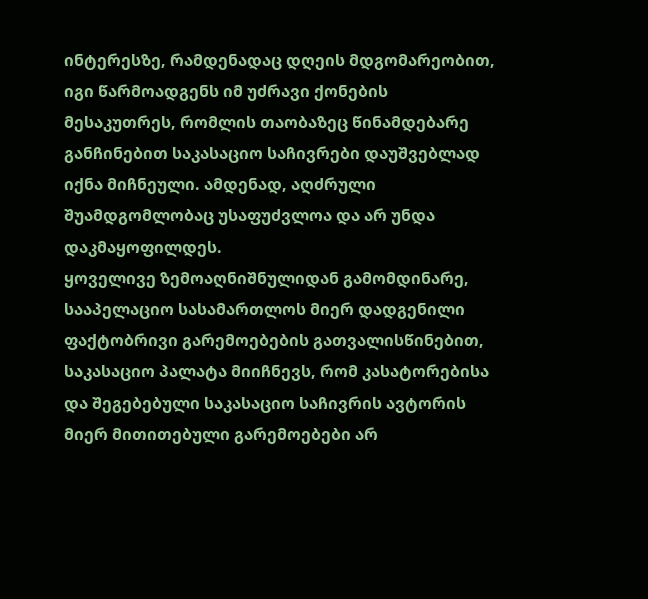ინტერესზე, რამდენადაც დღეის მდგომარეობით, იგი წარმოადგენს იმ უძრავი ქონების მესაკუთრეს, რომლის თაობაზეც წინამდებარე განჩინებით საკასაციო საჩივრები დაუშვებლად იქნა მიჩნეული. ამდენად, აღძრული შუამდგომლობაც უსაფუძვლოა და არ უნდა დაკმაყოფილდეს.
ყოველივე ზემოაღნიშნულიდან გამომდინარე, სააპელაციო სასამართლოს მიერ დადგენილი ფაქტობრივი გარემოებების გათვალისწინებით, საკასაციო პალატა მიიჩნევს, რომ კასატორებისა და შეგებებული საკასაციო საჩივრის ავტორის მიერ მითითებული გარემოებები არ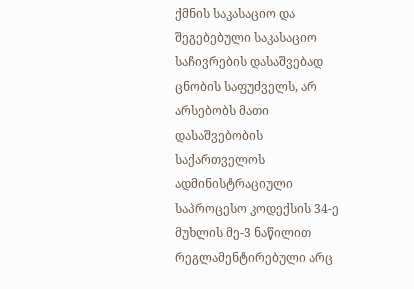ქმნის საკასაციო და შეგებებული საკასაციო საჩივრების დასაშვებად ცნობის საფუძველს, არ არსებობს მათი დასაშვებობის საქართველოს ადმინისტრაციული საპროცესო კოდექსის 34-ე მუხლის მე-3 ნაწილით რეგლამენტირებული არც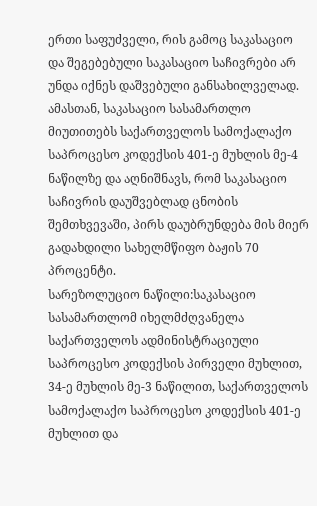ერთი საფუძველი, რის გამოც საკასაციო და შეგებებული საკასაციო საჩივრები არ უნდა იქნეს დაშვებული განსახილველად.
ამასთან, საკასაციო სასამართლო მიუთითებს საქართველოს სამოქალაქო საპროცესო კოდექსის 401-ე მუხლის მე-4 ნაწილზე და აღნიშნავს, რომ საკასაციო საჩივრის დაუშვებლად ცნობის შემთხვევაში, პირს დაუბრუნდება მის მიერ გადახდილი სახელმწიფო ბაჟის 70 პროცენტი.
სარეზოლუციო ნაწილი:საკასაციო სასამართლომ იხელმძღვანელა საქართველოს ადმინისტრაციული საპროცესო კოდექსის პირველი მუხლით, 34-ე მუხლის მე-3 ნაწილით, საქართველოს სამოქალაქო საპროცესო კოდექსის 401-ე მუხლით და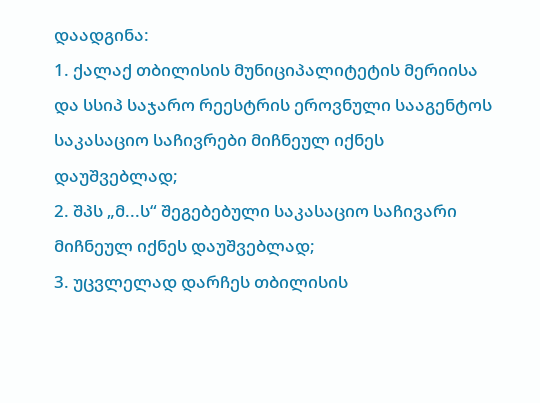დაადგინა:
1. ქალაქ თბილისის მუნიციპალიტეტის მერიისა და სსიპ საჯარო რეესტრის ეროვნული სააგენტოს საკასაციო საჩივრები მიჩნეულ იქნეს დაუშვებლად;
2. შპს „მ...ს“ შეგებებული საკასაციო საჩივარი მიჩნეულ იქნეს დაუშვებლად;
3. უცვლელად დარჩეს თბილისის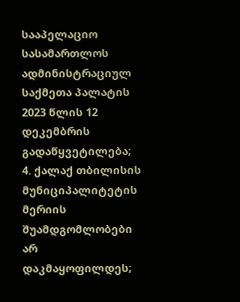სააპელაციო სასამართლოს ადმინისტრაციულ საქმეთა პალატის 2023 წლის 12 დეკემბრის გადაწყვეტილება;
4. ქალაქ თბილისის მუნიციპალიტეტის მერიის შუამდგომლობები არ დაკმაყოფილდეს;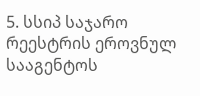5. სსიპ საჯარო რეესტრის ეროვნულ სააგენტოს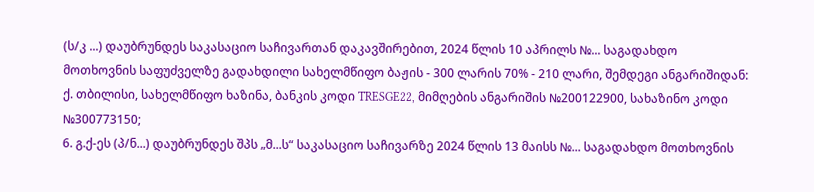(ს/კ ...) დაუბრუნდეს საკასაციო საჩივართან დაკავშირებით, 2024 წლის 10 აპრილს №... საგადახდო მოთხოვნის საფუძველზე გადახდილი სახელმწიფო ბაჟის - 300 ლარის 70% - 210 ლარი, შემდეგი ანგარიშიდან: ქ. თბილისი, სახელმწიფო ხაზინა, ბანკის კოდი TRESGE22, მიმღების ანგარიშის №200122900, სახაზინო კოდი №300773150;
6. გ.ქ-ეს (პ/ნ...) დაუბრუნდეს შპს „მ...ს“ საკასაციო საჩივარზე 2024 წლის 13 მაისს №... საგადახდო მოთხოვნის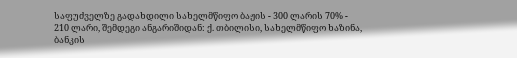საფუძველზე გადახდილი სახელმწიფო ბაჟის - 300 ლარის 70% - 210 ლარი, შემდეგი ანგარიშიდან: ქ. თბილისი, სახელმწიფო ხაზინა, ბანკის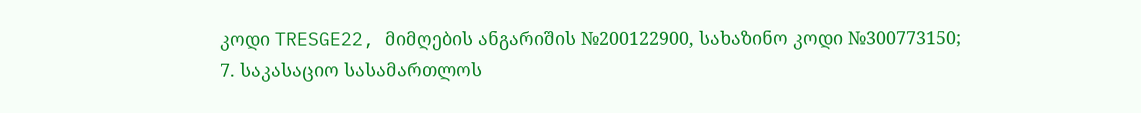კოდი TRESGE22, მიმღების ანგარიშის №200122900, სახაზინო კოდი №300773150;
7. საკასაციო სასამართლოს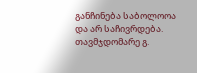განჩინება საბოლოოა და არ საჩივრდება.
თავმჯდომარე გ.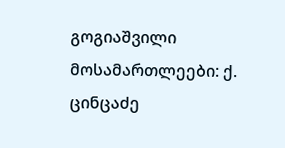გოგიაშვილი
მოსამართლეები: ქ. ცინცაძე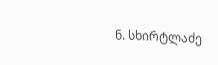ნ. სხირტლაძე